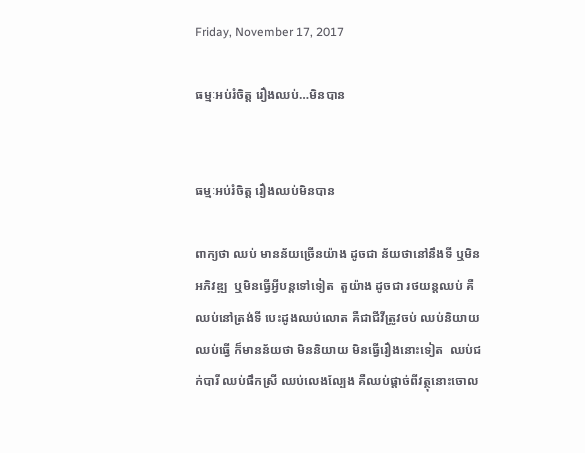Friday, November 17, 2017

ធម្មៈអប់រំចិត្ត រឿងឈប់…មិនបាន


ធម្មៈអប់រំចិត្ត រឿងឈប់មិនបាន

ពាក្យថា ឈប់ មានន័យច្រើនយ៉ាង ដូចជា ន័យថានៅនឹងទី ឬមិនអភិវឌ្ឍ  ឬមិនធ្វើអ្វីបន្តទៅទៀត  តួយ៉ាង ដូចជា រថយន្តឈប់ គឺឈប់នៅត្រង់ទី បេះដូងឈប់លោត គឺជាជីវីត្រូវចប់ ឈប់និយាយ ឈប់ធ្វើ ក៏មានន័យថា មិននិយាយ មិនធ្វើរឿងនោះទៀត  ឈប់ជក់បារី ឈប់ផឹកស្រី ឈប់លេងល្បែង គឺឈប់ផ្ដាច់ពីវត្ថុនោះចោល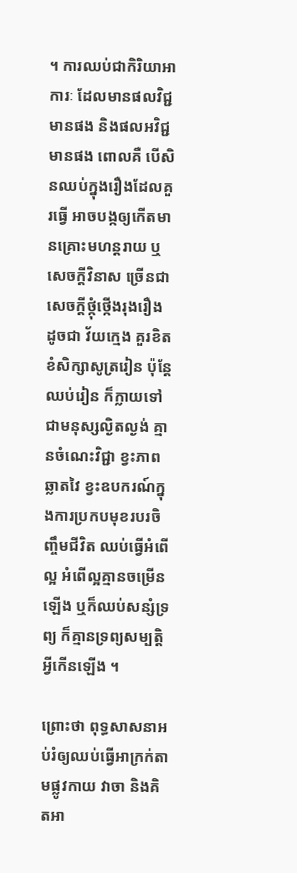។ ការឈប់ជាកិរិយាអាការៈ ដែលមានផលវិជ្ជមានផង និងផលអវិជ្ជមានផង ពោលគឺ បើសិនឈប់ក្នុងរឿងដែលគួរធ្វើ អាចបង្កឲ្យកើតមានគ្រោះមហន្តរាយ ឬសេចក្ដីវិនាស ច្រើនជាសេចក្ដីថ្កុំថ្កើងរុងរឿង ដូចជា វ័យក្មេង គួរខិតខំសិក្សាសូត្ររៀន ប៉ុន្តែឈប់រៀន ក៏ក្លាយទៅជាមនុស្សល្ងិតល្ងង់ គ្មានចំណេះវិជ្ជា ខ្វះភាពឆ្លាតវៃ ខ្វះឧបករណ៍ក្នុងការប្រកបមុខរបរចិញ្ចឹមជីវិត ឈប់ធ្វើអំពើល្អ អំពើល្អគ្មានចម្រើនឡើង ឬក៏ឈប់សន្សំទ្រព្យ ក៏គ្មានទ្រព្យសម្បត្តិអ្វីកើនឡើង ។

ព្រោះថា ពុទ្ធសាសនាអប់រំឲ្យឈប់ធ្វើអាក្រក់តាមផ្លូវកាយ វាចា និងគិតអា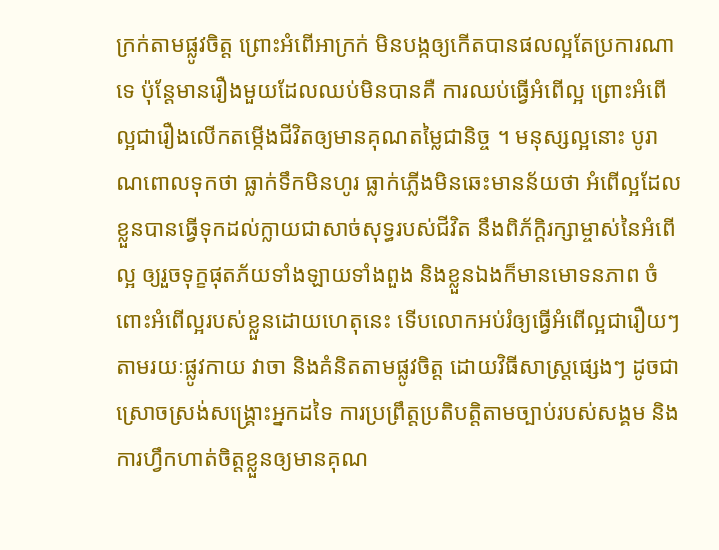ក្រក់តាមផ្លូវចិត្ត ព្រោះអំពើអាក្រក់ មិនបង្កឲ្យកើតបានផលល្អតែប្រការណាទេ ប៉ុន្តែមានរឿងមួយដែលឈប់មិនបានគឺ ការឈប់ធ្វើអំពើល្អ ព្រោះអំពើល្អជារឿងលើកតម្កើងជីវិតឲ្យមានគុណតម្លៃជានិច្ច ។ មនុស្សល្អនោះ បូរាណពោលទុកថា ធ្លាក់ទឹកមិនហូរ ធ្លាក់ភ្លើងមិនឆេះមានន័យថា អំពើល្អដែលខ្លួនបានធ្វើទុកដល់ក្លាយជាសាច់សុទ្ធរបស់ជីវិត នឹងពិភ័ក្ដិរក្សាម្ចាស់នៃអំពើល្អ ឲ្យរួចទុក្ខផុតភ័យទាំងឡាយទាំងពួង និងខ្លួនឯងក៏មានមោទនភាព ចំពោះអំពើល្អរបស់ខ្លួនដោយហេតុនេះ ទើបលោកអប់រំឲ្យធ្វើអំពើល្អជារឿយៗ តាមរយៈផ្លូវកាយ វាចា និងគំនិតតាមផ្លូវចិត្ត ដោយវិធីសាស្ត្រផ្សេងៗ ដូចជាស្រោចស្រង់សង្គ្រោះអ្នកដទៃ ការប្រព្រឹត្តប្រតិបត្តិតាមច្បាប់របស់សង្គម និងការហ្វឹកហាត់ចិត្តខ្លួនឲ្យមានគុណ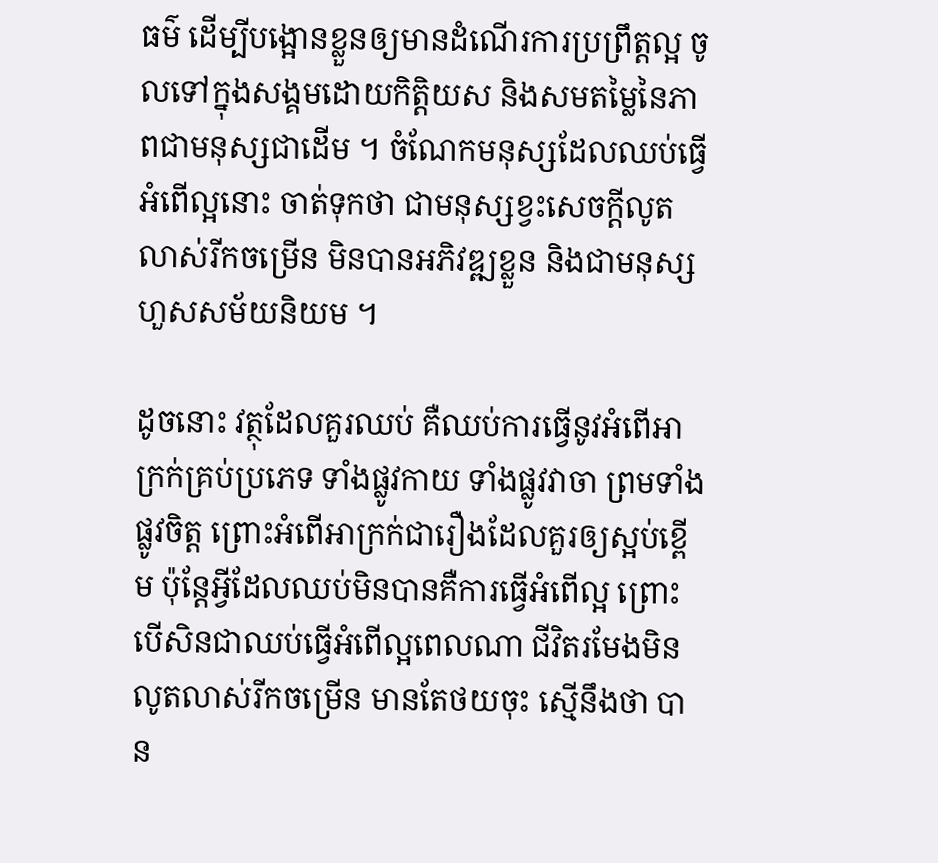ធម៌ ដើម្បីបង្អោនខ្លួនឲ្យមានដំណើរការប្រព្រឹត្តល្អ ចូលទៅក្នុងសង្គមដោយកិត្តិយស និងសមតម្លៃនៃភាពជាមនុស្សជាដើម ។ ចំណែកមនុស្សដែលឈប់ធ្វើអំពើល្អនោះ ចាត់ទុកថា ជាមនុស្សខ្វះសេចក្ដីលូតលាស់រីកចម្រើន មិនបានអភិវឌ្ឍខ្លួន និងជាមនុស្សហួសសម័យនិយម ។

ដូចនោះ វត្ថុដែលគួរឈប់ គឺឈប់ការធ្វើនូវអំពើអាក្រក់គ្រប់ប្រភេទ ទាំងផ្លូវកាយ ទាំងផ្លូវវាចា ព្រមទាំងផ្លូវចិត្ត ព្រោះអំពើអាក្រក់ជារឿងដែលគួរឲ្យស្អប់ខ្ពើម ប៉ុន្តែអ្វីដែលឈប់មិនបានគឺការធ្វើអំពើល្អ ព្រោះបើសិនជាឈប់ធ្វើអំពើល្អពេលណា ជីវិតរមែងមិនលូតលាស់រីកចម្រើន មានតែថយចុះ ស្មើនឹងថា បាន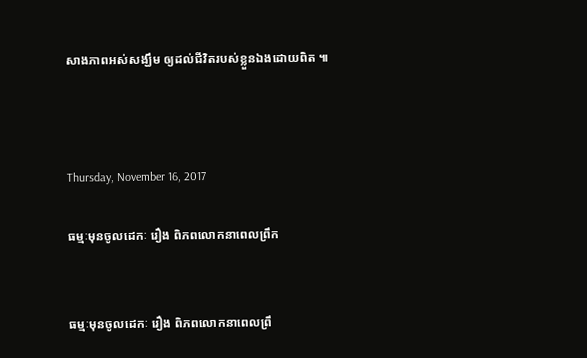សាងភាពអស់សង្ឃឹម ឲ្យដល់ជីវិតរបស់ខ្លួនឯងដោយពិត ៕



Thursday, November 16, 2017

ធម្មៈមុនចូលដេកៈ រឿង ពិភពលោកនាពេលព្រឹក


ធម្មៈមុនចូលដេកៈ រឿង ពិភពលោកនាពេលព្រឹ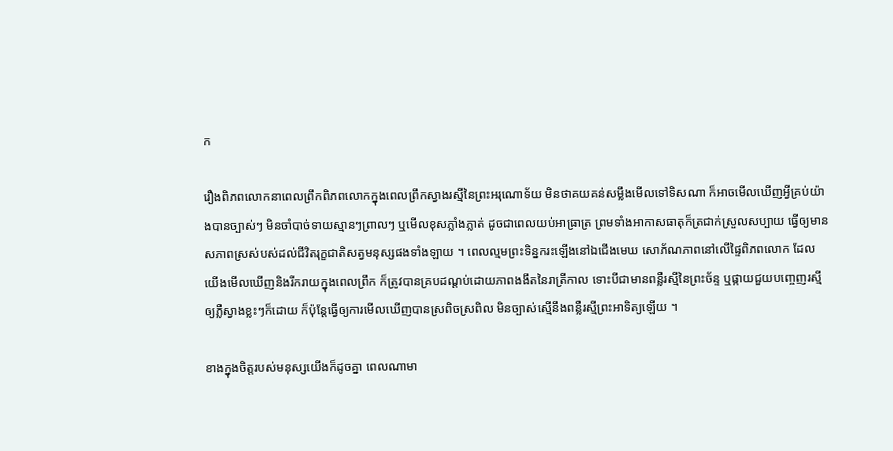ក

រឿងពិភពលោកនាពេលព្រឹកពិភពលោកក្នុងពេលព្រឹកស្វាងរស្មីនៃព្រះអរុណោទ័យ មិនថាគយគន់សម្លឹងមើលទៅទិសណា ក៏អាចមើលឃើញអ្វីគ្រប់យ៉ាងបានច្បាស់ៗ មិនចាំបាច់ទាយស្មានៗព្រាលៗ ឬមើលខុសភ្លាំងភ្លាត់ ដូចជាពេលយប់អាធ្រាត្រ ព្រមទាំងអាកាសធាតុក៏ត្រជាក់ស្រួលសប្បាយ ធ្វើឲ្យមានសភាពស្រស់បស់ដល់ជីវិតរុក្ខជាតិសត្វមនុស្សផងទាំងឡាយ ។ ពេលល្មមព្រះទិន្នករះឡើងនៅឯជើងមេឃ សោភ័ណភាពនៅលើផ្ទៃពិភពលោក ដែលយើងមើលឃើញនិងរីករាយក្នុងពេលព្រឹក ក៏ត្រូវបានគ្របដណ្ដប់ដោយភាពងងឹតនៃរាត្រីកាល ទោះបីជាមានពន្លឺរស្មីនៃព្រះច័ន្ទ ឬផ្កាយជួយបញ្ចេញរស្មីឲ្យភ្លឺស្វាងខ្លះៗក៏ដោយ ក៏ប៉ុន្តែធ្វើឲ្យការមើលឃើញបានស្រពិចស្រពិល មិនច្បាស់ស្មើនឹងពន្លឺរស្មីព្រះអាទិត្យឡើយ ។

ខាងក្នុងចិត្តរបស់មនុស្សយើងក៏ដូចគ្នា ពេលណាមា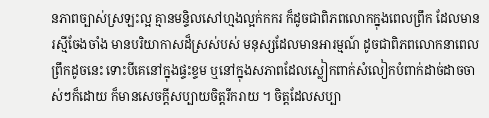នភាពច្បាស់ស្រឡះល្អ គ្មានមន្ទិលសៅហ្មងល្អក់កករ ក៏ដូចជាពិភពលោកក្នុងពេលព្រឹក ដែលមានរស្មីចែងចាំង មានបរិយាកាសដ៏ស្រស់បស់ មនុស្សដែលមានអារម្មណ៍ ដូចជាពិភពលោកនាពេលព្រឹកដូចនេះ ទោះបីគេនៅក្នុងផ្ទះខ្ទម ឬនៅក្នុងសភាពដែលស្លៀកពាក់សំលៀកបំពាក់ដាច់ដាចចាស់ៗក៏ដោយ ក៏មានសេចក្ដីសប្បាយចិត្តរីករាយ ។ ចិត្តដែលសប្បា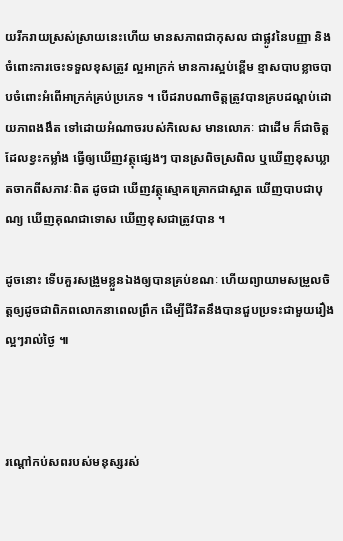យរីករាយស្រស់ស្រាយនេះហើយ មានសភាពជាកុសល ជាផ្លូវនៃបញ្ញា និងចំពោះការចេះទទួលខុសត្រូវ ល្អអាក្រក់ មានការស្អប់ខ្ពើម ខ្មាសបាបខ្លាចបាបចំពោះអំពើអាក្រក់គ្រប់ប្រភេទ ។ បើដរាបណាចិត្តត្រូវបានគ្របដណ្ដប់ដោយភាពងងឹត ទៅដោយអំណាចរបស់កិលេស មានលោភៈ ជាដើម ក៏ជាចិត្តដែលខ្វះកម្លាំង ធ្វើឲ្យឃើញវត្ថុផ្សេងៗ បានស្រពិចស្រពិល ឬឃើញខុសឃ្លាតចាកពីសភាវៈពិត ដូចជា ឃើញវត្ថុស្មោគគ្រោកជាស្អាត ឃើញបាបជាបុណ្យ ឃើញគុណជាទោស ឃើញខុសជាត្រូវបាន ។

ដូចនោះ ទើបគួរសង្រួមខ្លួនឯងឲ្យបានគ្រប់ខណៈ ហើយព្យាយាមសម្រួលចិត្តឲ្យដូចជាពិភពលោកនាពេលព្រឹក ដើម្បីជីវិតនឹងបានជួបប្រទះជាមួយរឿងល្អៗរាល់ថ្ងៃ ៕



រណ្ដៅកប់សពរបស់មនុស្សរស់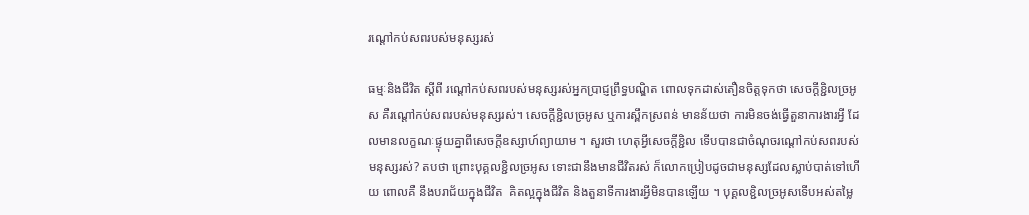រណ្ដៅកប់សពរបស់មនុស្សរស់

ធម្មៈនិងជីវិត ស្តីពី រណ្ដៅកប់សពរបស់មនុស្សរស់អ្នកប្រាជ្ញព្រឹទ្ធបណ្ឌិត ពោលទុកដាស់តឿនចិត្តទុកថា សេចក្ដីខ្ជិលច្រអូស គឺរណ្ដៅកប់សពរបស់មនុស្សរស់។ សេចក្ដីខ្ជិលច្រអូស ឬការស្ពឹកស្រពន់ មានន័យថា ការមិនចង់ធ្វើតួនាការងារអ្វី ដែលមានលក្ខណៈផ្ទុយគ្នាពីសេចក្ដីឧស្សាហ៍ព្យាយាម ។ សួរថា ហេតុអ្វីសេចក្ដីខ្ជិល ទើបបានជាចំណុចរណ្ដៅកប់សពរបស់មនុស្សរស់? តបថា ព្រោះបុគ្គលខ្ជិលច្រអូស ទោះជានឹងមានជីវិតរស់ ក៏លោកប្រៀបដូចជាមនុស្សដែលស្លាប់បាត់ទៅហើយ ពោលគឺ នឹងបរាជ័យក្នុងជីវិត  គិតល្អក្នុងជីវិត និងតួនាទីការងារអ្វីមិនបានឡើយ ។ បុគ្គលខ្ជិលច្រអូសទើបអស់តម្លៃ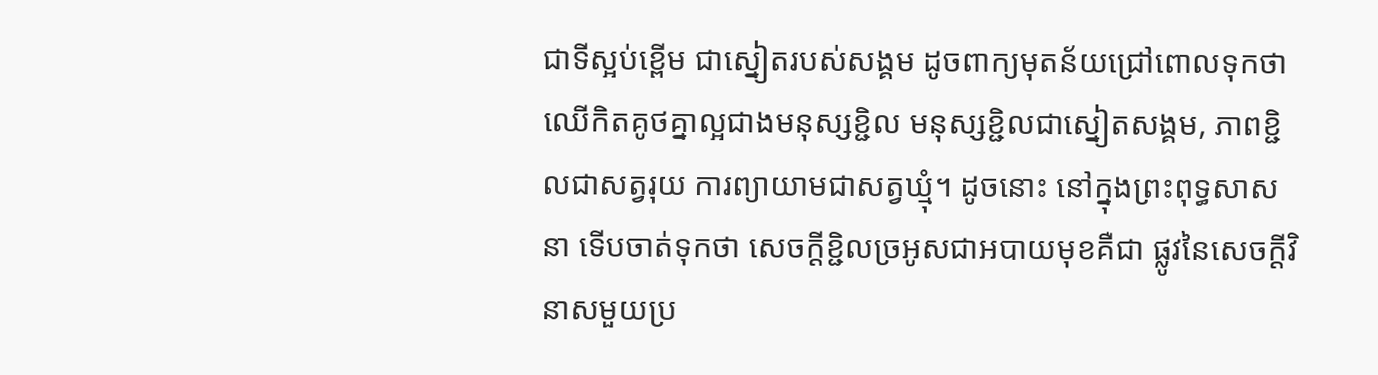ជាទីស្អប់ខ្ពើម ជាស្នៀតរបស់សង្គម ដូចពាក្យមុតន័យជ្រៅពោលទុកថា ឈើកិតគូថគ្នាល្អជាងមនុស្សខ្ជិល មនុស្សខ្ជិលជាស្នៀតសង្គម, ភាពខ្ជិលជាសត្វរុយ ការព្យាយាមជាសត្វឃ្មុំ។ ដូចនោះ នៅក្នុងព្រះពុទ្ធសាសនា ទើបចាត់ទុកថា សេចក្ដីខ្ជិលច្រអូសជាអបាយមុខគឺជា ផ្លូវនៃសេចក្ដីវិនាសមួយប្រ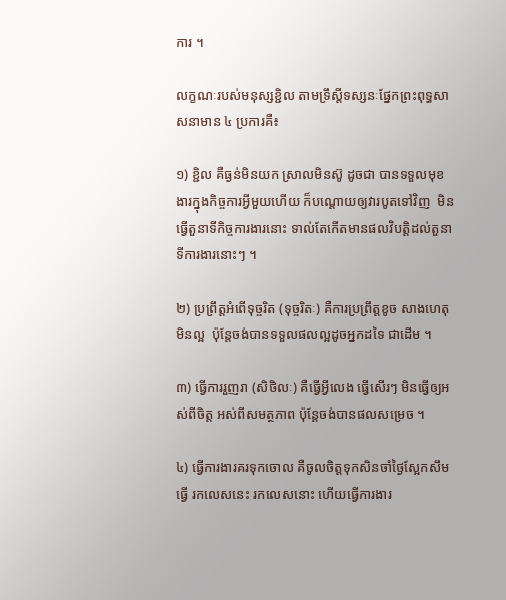ការ ។

លក្ខណៈរបស់មនុស្សខ្ជិល តាមទ្រឹស្តីទស្សនៈផ្នែកព្រះពុទ្ធសាសនាមាន ៤ ប្រការគឺ៖

១) ខ្ជិល គឺធ្ងន់មិនយក ស្រាលមិនស៊ូ ដូចជា បានទទួលមុខងារក្នុងកិច្ចការអ្វីមួយហើយ ក៏បណ្ដោយឲ្យវារបូតទៅវិញ  មិនធ្វើតួនាទីកិច្ចការងារនោះ ទាល់តែកើតមានផលវិបត្តិដល់តួនាទីការងារនោះៗ ។

២) ប្រព្រឹត្តអំពើទុច្ចរិត (ទុច្ចរិតៈ) គឺការប្រព្រឹត្តខូច សាងហេតុមិនល្អ  ប៉ុន្តែចង់បានទទួលផលល្អដូចអ្នកដទៃ ជាដើម ។

៣) ធ្វើការរួញរា (សិថិលៈ) គឺធ្វើអ្វីលេង ធ្វើសើរៗ មិនធ្វើឲ្យអស់ពីចិត្ត អស់ពីសមត្ថភាព ប៉ុន្តែចង់បានផលសម្រេច ។

៤) ធ្វើការងារគរទុកចោល គឺចូលចិត្តទុកសិនចាំថ្ងៃស្អែកសឹមធ្វើ រកលេសនេះ រកលេសនោះ ហើយធ្វើការងារ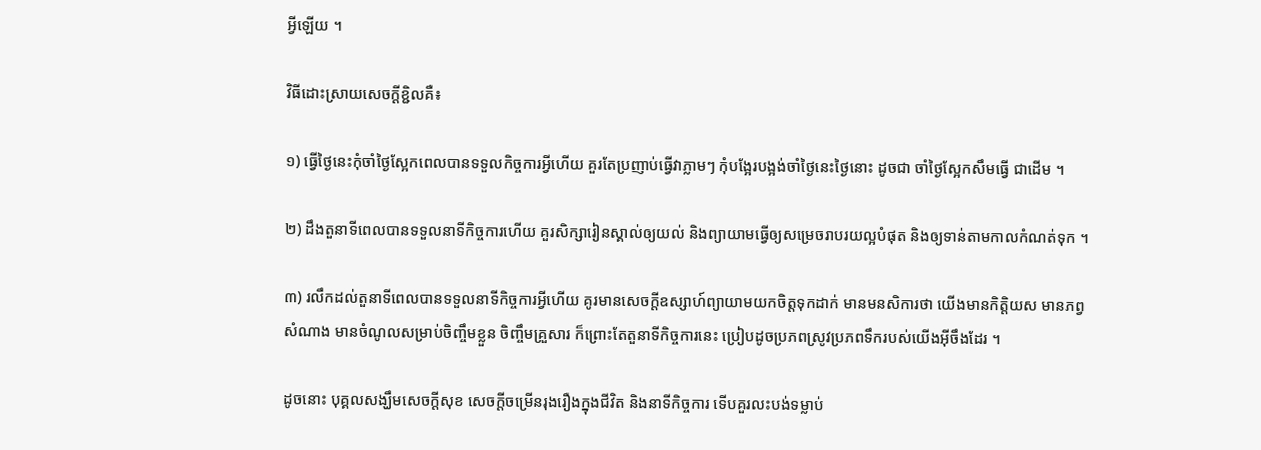អ្វីឡើយ ។

វិធីដោះស្រាយសេចក្ដីខ្ជិលគឺ៖

១) ធ្វើថ្ងៃនេះកុំចាំថ្ងៃស្អែកពេលបានទទួលកិច្ចការអ្វីហើយ គួរតែប្រញាប់ធ្វើវាភ្លាមៗ កុំបង្អែរបង្អង់ចាំថ្ងៃនេះថ្ងៃនោះ ដូចជា ចាំថ្ងៃស្អែកសឹមធ្វើ ជាដើម ។

២) ដឹងតួនាទីពេលបានទទួលនាទីកិច្ចការហើយ គួរសិក្សារៀនស្គាល់ឲ្យយល់ និងព្យាយាមធ្វើឲ្យសម្រេចរាបរយល្អបំផុត និងឲ្យទាន់តាមកាលកំណត់ទុក ។

៣) រលឹកដល់តួនាទីពេលបានទទួលនាទីកិច្ចការអ្វីហើយ គូរមានសេចក្ដីឧស្សាហ៍ព្យាយាមយកចិត្តទុកដាក់ មានមនសិការថា យើងមានកិត្តិយស មានភព្វសំណាង មានចំណូលសម្រាប់ចិញ្ចឹមខ្លួន ចិញ្ចឹមគ្រួសារ ក៏ព្រោះតែតួនាទីកិច្ចការនេះ ប្រៀបដូចប្រភពស្រូវប្រភពទឹករបស់យើងអ៊ីចឹងដែរ ។

ដូចនោះ បុគ្គលសង្ឃឹមសេចក្ដីសុខ សេចក្ដីចម្រើនរុងរឿងក្នុងជីវិត និងនាទីកិច្ចការ ទើបគួរលះបង់ទម្លាប់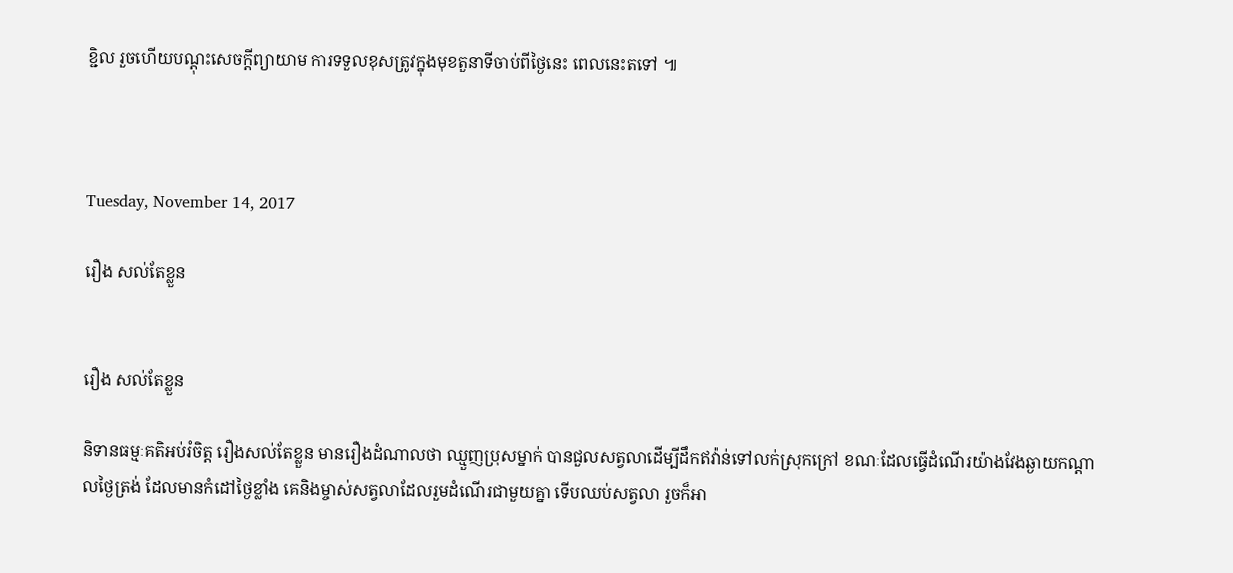ខ្ជិល រួចហើយបណ្ដុះសេចក្ដីព្យាយាម ការទទួលខុសត្រូវក្នុងមុខតួនាទីចាប់ពីថ្ងៃនេះ ពេលនេះតទៅ ៕



Tuesday, November 14, 2017

រឿង សល់តែខ្លួន


រឿង សល់តែខ្លួន

និទានធម្មៈគតិអប់រំចិត្ត រឿងសល់តែខ្លួន មានរឿងដំណាលថា ឈ្មួញប្រុសម្នាក់ បានជួលសត្វលាដើម្បីដឹកឥវ៉ាន់ទៅលក់ស្រុកក្រៅ ខណៈដែលធ្វើដំណើរយ៉ាងវែងឆ្ងាយកណ្ដាលថ្ងៃត្រង់ ដែលមានកំដៅថ្ងៃខ្លាំង គេនិងម្ចាស់សត្វលាដែលរួមដំណើរជាមួយគ្នា ទើបឈប់សត្វលា រួចក៏អា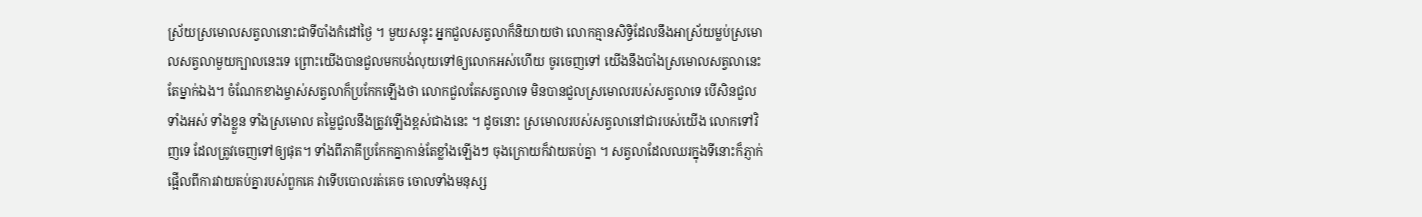ស្រ័យស្រមោលសត្វលានោះជាទីបាំងកំដៅថ្ងៃ ។ មួយសន្ទុះ អ្នកជួលសត្វលាក៏និយាយថា លោកគ្មានសិទ្ធិដែលនឹងអាស្រ័យម្លប់ស្រមោលសត្វលាមួយក្បាលនេះទេ ព្រោះយើងបានជួលមកបង់លុយទៅឲ្យលោកអស់ហើយ ចូរចេញទៅ យើងនឹងបាំងស្រមោលសត្វលានេះតែម្នាក់ឯង។ ចំណែកខាងម្ចាស់សត្វលាក៏ប្រកែកឡើងថា លោកជួលតែសត្វលាទេ មិនបានជួលស្រមោលរបស់សត្វលាទេ បើសិនជួលទាំងអស់ ទាំងខ្លួន ទាំងស្រមោល តម្លៃជួលនឹងត្រូវឡើងខ្ពស់ជាងនេះ ។ ដូចនោះ ស្រមោលរបស់សត្វលានៅជារបស់យើង លោកទៅវិញទេ ដែលត្រូវចេញទៅឲ្យផុត។ ទាំងពីភាគីប្រកែកគ្នាកាន់តែខ្លាំងឡើងៗ ចុងក្រោយក៏វាយតប់គ្នា ។ សត្វលាដែលឈរក្នុងទីនោះក៏ភ្ញាក់ផ្អើលពីការវាយតប់គ្នារបស់ពួកគេ វាទើបបោលរត់គេច ចោលទាំងមនុស្ស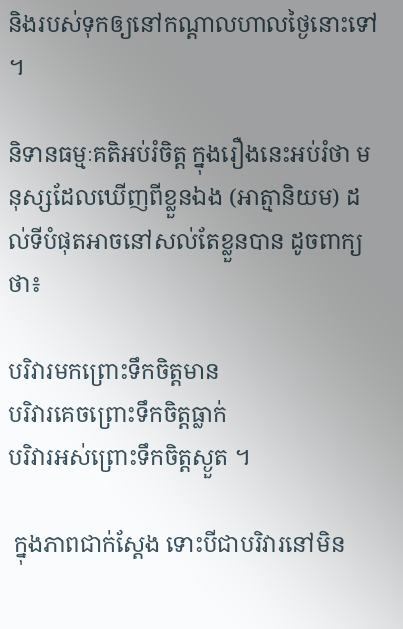និងរបស់ទុកឲ្យនៅកណ្ដាលហាលថ្ងៃនោះទៅ ។

និទានធម្មៈគតិអប់រំចិត្ត ក្នុងរឿងនេះអប់រំថា មនុស្សដែលឃើញពីខ្លួនឯង (អាត្មានិយម) ដល់ទីបំផុតអាចនៅសល់តែខ្លួនបាន ដូចពាក្យថា៖

បរិវារមកព្រោះទឹកចិត្តមាន
បរិវារគេចព្រោះទឹកចិត្តធ្លាក់
បរិវារអស់ព្រោះទឹកចិត្តស្ងួត ។

 ក្នុងភាពជាក់ស្ដែង ទោះបីជាបរិវារនៅមិន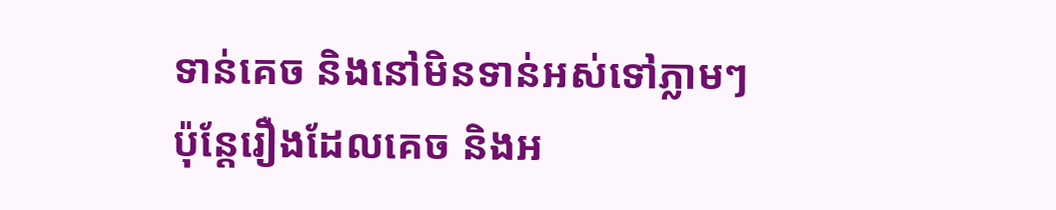ទាន់គេច និងនៅមិនទាន់អស់ទៅភ្លាមៗ ប៉ុន្តែរឿងដែលគេច និងអ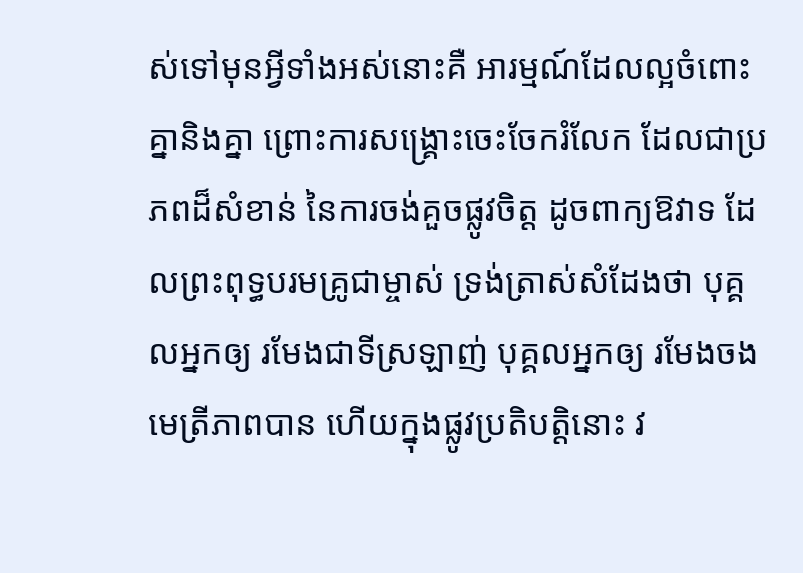ស់ទៅមុនអ្វីទាំងអស់នោះគឺ អារម្មណ៍ដែលល្អចំពោះគ្នានិងគ្នា ព្រោះការសង្គ្រោះចេះចែករំលែក ដែលជាប្រភពដ៏សំខាន់ នៃការចង់គួចផ្លូវចិត្ត ដូចពាក្យឱវាទ ដែលព្រះពុទ្ធបរមគ្រូជាម្ចាស់ ទ្រង់ត្រាស់សំដែងថា បុគ្គលអ្នកឲ្យ រមែងជាទីស្រឡាញ់ បុគ្គលអ្នកឲ្យ រមែងចងមេត្រីភាពបាន ហើយក្នុងផ្លូវប្រតិបត្តិនោះ វ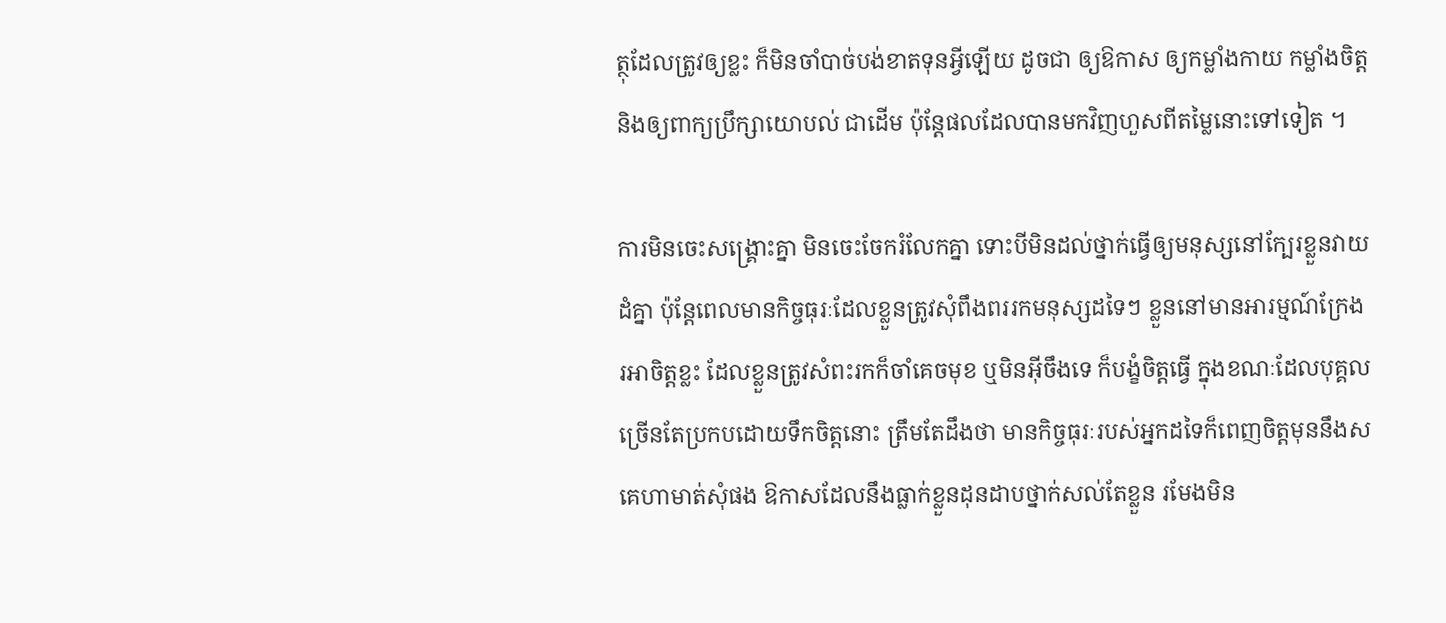ត្ថុដែលត្រូវឲ្យខ្លះ ក៏មិនចាំបាច់បង់ខាតទុនអ្វីឡើយ ដូចជា ឲ្យឱកាស ឲ្យកម្លាំងកាយ កម្លាំងចិត្ត និងឲ្យពាក្យប្រឹក្សាយោបល់ ជាដើម ប៉ុន្តែផលដែលបានមកវិញហួសពីតម្លៃនោះទៅទៀត ។

ការមិនចេះសង្គ្រោះគ្នា មិនចេះចែករំលែកគ្នា ទោះបីមិនដល់ថ្នាក់ធ្វើឲ្យមនុស្សនៅក្បែរខ្លួនវាយដំគ្នា ប៉ុន្តែពេលមានកិច្ចធុរៈដែលខ្លួនត្រូវសុំពឹងពររកមនុស្សដទៃៗ ខ្លួននៅមានអារម្មណ៍ក្រែងរអាចិត្តខ្លះ ដែលខ្លួនត្រូវសំពះរកក៏ចាំគេចមុខ ឬមិនអ៊ីចឹងទេ ក៏បង្ខំចិត្តធ្វើ ក្នុងខណៈដែលបុគ្គលច្រើនតែប្រកបដោយទឹកចិត្តនោះ ត្រឹមតែដឹងថា មានកិច្ចធុរៈរបស់អ្នកដទៃក៏ពេញចិត្តមុននឹងសគេហាមាត់សុំផង ឱកាសដែលនឹងធ្លាក់ខ្លួនដុនដាបថ្នាក់សល់តែខ្លួន រមែងមិន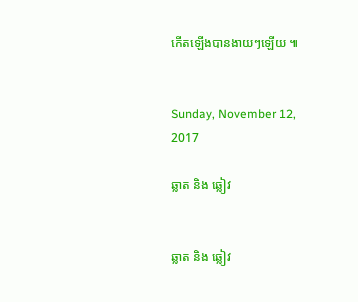កើតឡើងបានងាយៗឡើយ ៕


Sunday, November 12, 2017

ឆ្លាត និង ឆ្លៀវ


ឆ្លាត និង ឆ្លៀវ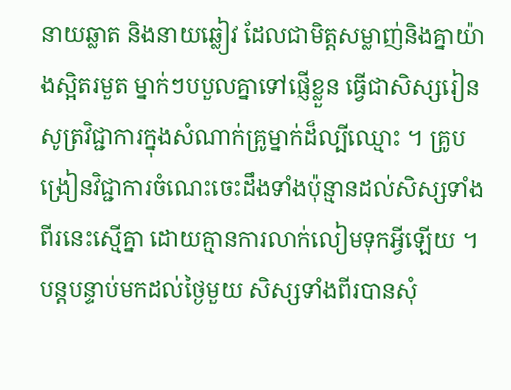នាយឆ្លាត និងនាយឆ្លៀវ ដែលជាមិត្តសម្លាញ់និងគ្នាយ៉ាងស្អិតរមួត ម្នាក់ៗបបួលគ្នាទៅផ្ញើខ្លួន ធ្វើជាសិស្សរៀនសូត្រវិជ្ជាការក្នុងសំណាក់គ្រូម្នាក់ដ៏ល្បីឈ្មោះ ។ គ្រូបង្រៀនវិជ្ជាការចំណេះចេះដឹងទាំងប៉ុន្មានដល់សិស្សទាំងពីរនេះស្មើគ្នា ដោយគ្មានការលាក់លៀមទុកអ្វីឡើយ ។ បន្តបន្ទាប់មកដល់ថ្ងៃមួយ សិស្សទាំងពីរបានសុំ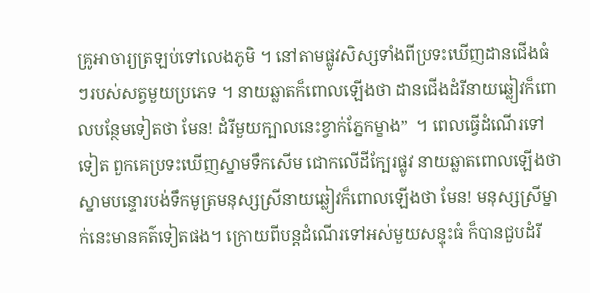គ្រូអាចារ្យត្រឡប់ទៅលេងភូមិ ។ នៅតាមផ្លូវសិស្សទាំងពីប្រទះឃើញដានជើងធំៗរបស់សត្វមួយប្រភេទ ។ នាយឆ្លាតក៏ពោលឡើងថា ដានជើងដំរីនាយឆ្លៀវក៏ពោលបន្ថែមទៀតថា មែន! ដំរីមួយក្បាលនេះខ្វាក់ភ្នែកម្ខាង”  ។ ពេលធ្វើដំណើរទៅទៀត ពួកគេប្រទះឃើញស្នាមទឹកសើម ជោកលើដីក្បែរផ្លូវ នាយឆ្លាតពោលឡើងថា ស្នាមបន្ទោរបង់ទឹកមូត្រមនុស្សស្រីនាយឆ្លៀវក៏ពោលឡើងថា មែន! មនុស្សស្រីម្នាក់នេះមានគត៌ទៀតផង។ ក្រោយពីបន្តដំណើរទៅអស់មួយសន្ទុះធំ ក៏បានជួបដំរី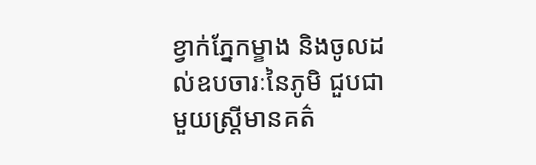ខ្វាក់ភ្នែកម្ខាង និងចូលដល់ឧបចារៈនៃភូមិ ជួបជាមួយស្រ្តីមានគត៌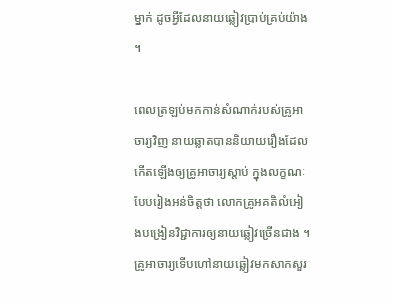ម្នាក់ ដូចអ្វីដែលនាយឆ្លៀវប្រាប់គ្រប់យ៉ាង ។

ពេលត្រឡប់មកកាន់សំណាក់របស់គ្រូអាចារ្យវិញ នាយឆ្លាតបាននិយាយរឿងដែលកើតឡើងឲ្យគ្រូអាចារ្យស្ដាប់ ក្នុងលក្ខណៈបែបរៀងអន់ចិត្តថា លោកគ្រូអគតិលំអៀងបង្រៀនវិជ្ជាការឲ្យនាយឆ្លៀវច្រើនជាង ។ គ្រូអាចារ្យទើបហៅនាយឆ្លៀវមកសាកសួរ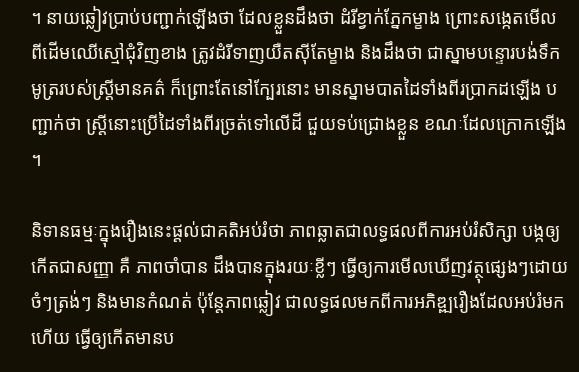។ នាយឆ្លៀវប្រាប់បញ្ជាក់ឡើងថា ដែលខ្លួនដឹងថា ដំរីខ្វាក់ភ្នែកម្ខាង ព្រោះសង្កេតមើលពីដើមឈើស្មៅជុំវិញខាង ត្រូវដំរីទាញយឺតស៊ីតែម្ខាង និងដឹងថា ជាស្នាមបន្ទោរបង់ទឹកមូត្ររបស់ស្ត្រីមានគត៌ ក៏ព្រោះតែនៅក្បែរនោះ មានស្នាមបាតដៃទាំងពីរប្រាកដឡើង បញ្ជាក់ថា ស្រ្តីនោះប្រើដៃទាំងពីរច្រត់ទៅលើដី ជួយទប់ជ្រោងខ្លួន ខណៈដែលក្រោកឡើង ។

និទានធម្មៈក្នុងរឿងនេះផ្តល់ជាគតិអប់រំថា ភាពឆ្លាតជាលទ្ធផលពីការអប់រំសិក្សា បង្កឲ្យកើតជាសញ្ញា គឺ ភាពចាំបាន ដឹងបានក្នុងរយៈខ្លីៗ ធ្វើឲ្យការមើលឃើញវត្ថុផ្សេងៗដោយចំៗត្រង់ៗ និងមានកំណត់ ប៉ុន្តែភាពឆ្លៀវ ជាលទ្ធផលមកពីការអភិឌ្ឍរឿងដែលអប់រំមកហើយ ធ្វើឲ្យកើតមានប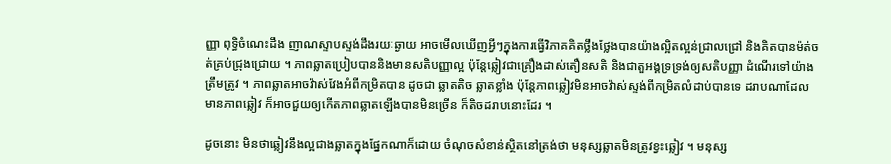ញ្ញា ពុទ្ធិចំណេះដឹង ញាណស្ទាបស្ទង់ដឹងរយៈឆ្ងាយ អាចមើលឃើញអ្វីៗក្នុងការធ្វើវិភាគគិតថ្លឹងថ្លែងបានយ៉ាងល្អិតល្អន់ជ្រាលជ្រៅ និងគិតបានម៉ត់ចត់គ្រប់ជ្រុងជ្រោយ ។ ភាពឆ្លាតប្រៀបបាននិងមានសតិបញ្ញាល្អ ប៉ុន្តែឆ្លៀវជាគ្រឿងដាស់តឿនសតិ និងជាតួអង្គទ្រទ្រង់ឲ្យសតិបញ្ញា ដំណើរទៅយ៉ាងត្រឹមត្រូវ ។ ភាពឆ្លាតអាចវ៉ាស់វែងអំពីកម្រិតបាន ដូចជា ឆ្លាតតិច ឆ្លាតខ្លាំង ប៉ុន្តែភាពឆ្លៀវមិនអាចវ៉ាស់ស្ទង់ពីកម្រិតលំដាប់បានទេ ដរាបណាដែលមានភាពឆ្លៀវ ក៏អាចជួយឲ្យកើតភាពឆ្លាតឡើងបានមិនច្រើន ក៏តិចដរាបនោះដែរ ។

ដូចនោះ មិនថាឆ្លៀវនឹងល្អជាងឆ្លាតក្នុងផ្នែកណាក៏ដោយ ចំណុចសំខាន់ស្ថិតនៅត្រង់ថា មនុស្សឆ្លាតមិនត្រូវខ្វះឆ្លៀវ ។ មនុស្ស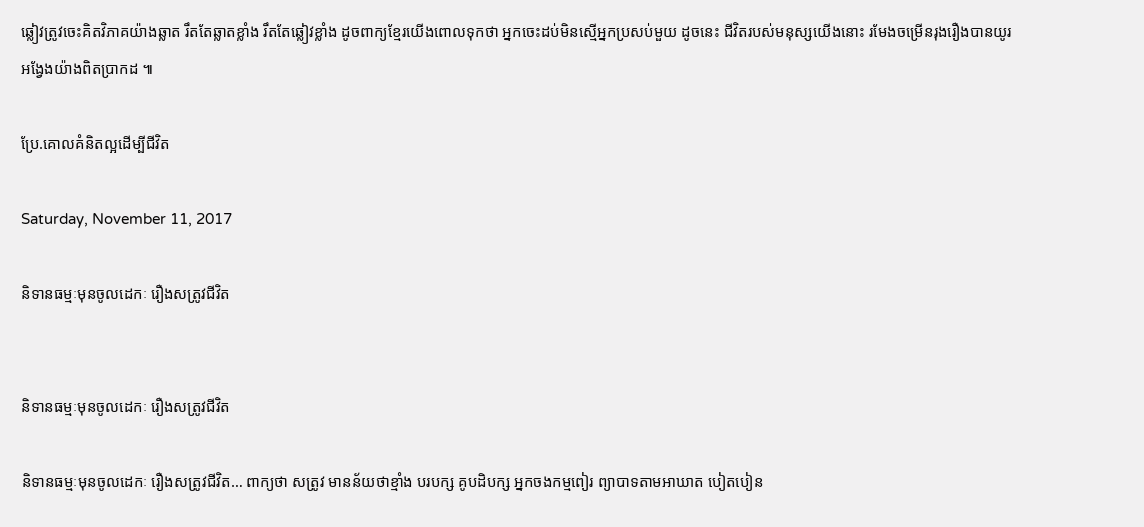ឆ្លៀវត្រូវចេះគិតវិភាគយ៉ាងឆ្លាត រឹតតែឆ្លាតខ្លាំង រឹតតែឆ្លៀវខ្លាំង ដូចពាក្យខ្មែរយើងពោលទុកថា អ្នកចេះដប់មិនស្មើអ្នកប្រសប់មួយ ដូចនេះ ជីវិតរបស់មនុស្សយើងនោះ រមែងចម្រើនរុងរឿងបានយូរអង្វែងយ៉ាងពិតប្រាកដ ៕

ប្រែ.គោលគំនិតល្អដើម្បីជីវិត

Saturday, November 11, 2017

និទានធម្មៈមុនចូលដេកៈ រឿងសត្រូវជីវិត


និទានធម្មៈមុនចូលដេកៈ រឿងសត្រូវជីវិត

និទានធម្មៈមុនចូលដេកៈ រឿងសត្រូវជីវិត… ពាក្យថា សត្រូវ មានន័យថាខ្មាំង បរបក្ស គូបដិបក្ស អ្នកចងកម្មពៀរ ព្យាបាទតាមអាឃាត បៀតបៀន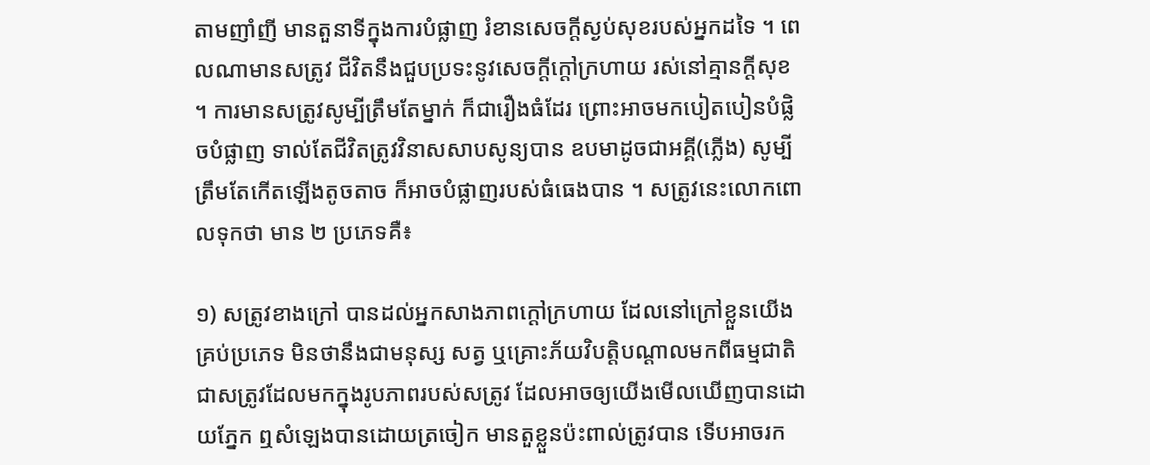តាមញាំញី មានតួនាទីក្នុងការបំផ្លាញ រំខានសេចក្ដីស្ងប់សុខរបស់អ្នកដទៃ ។ ពេលណាមានសត្រូវ ជីវិតនឹងជួបប្រទះនូវសេចក្ដីក្ដៅក្រហាយ រស់នៅគ្មានក្ដីសុខ ។ ការមានសត្រូវសូម្បីត្រឹមតែម្នាក់ ក៏ជារឿងធំដែរ ព្រោះអាចមកបៀតបៀនបំផ្លិចបំផ្លាញ ទាល់តែជីវិតត្រូវវិនាសសាបសូន្យបាន ឧបមាដូចជាអគ្គី(ភ្លើង) សូម្បីត្រឹមតែកើតឡើងតូចតាច ក៏អាចបំផ្លាញរបស់ធំធេងបាន ។ សត្រូវនេះលោកពោលទុកថា មាន ២ ប្រភេទគឺ៖

១) សត្រូវខាងក្រៅ បានដល់អ្នកសាងភាពក្ដៅក្រហាយ ដែលនៅក្រៅខ្លួនយើងគ្រប់ប្រភេទ មិនថានឹងជាមនុស្ស សត្វ ឬគ្រោះភ័យវិបត្តិបណ្ដាលមកពីធម្មជាតិ ជាសត្រូវដែលមកក្នុងរូបភាពរបស់សត្រូវ ដែលអាចឲ្យយើងមើលឃើញបានដោយភ្នែក ឮសំឡេងបានដោយត្រចៀក មានតួខ្លួនប៉ះពាល់ត្រូវបាន ទើបអាចរក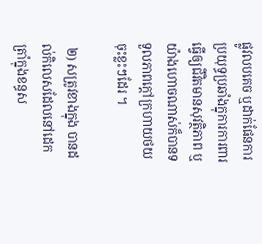ផ្លូវលបគេច ឬដាក់ផែនការប្រយុទ្ធប្រឆាំងក្នុការការពារ ធ្វើឲ្យជីវិតមានសុវត្ថិភាព ឬយ៉ាងហោចណាស់ក៏បានទទួលភាពក្ដៅក្រហាយថយចុះខ្លះៗដែរ ។

 ២) សត្រូវខាងក្នុង បានដល់កិលេសដែលនៅដេកត្រាំក្នុងខន្ធស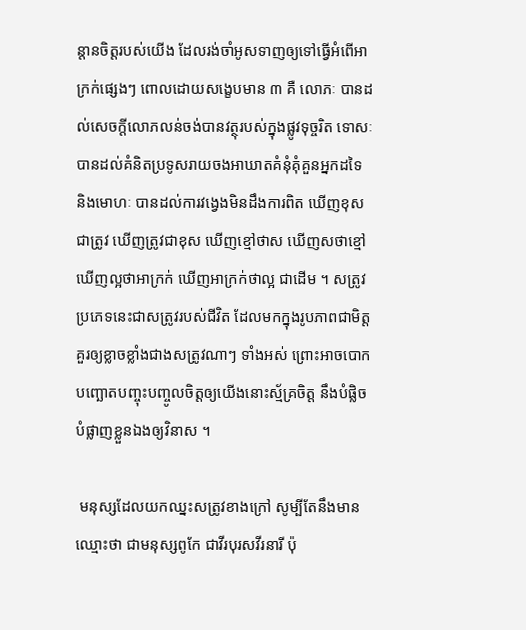ន្តានចិត្តរបស់យើង ដែលរង់ចាំអូសទាញឲ្យទៅធ្វើអំពើអាក្រក់ផ្សេងៗ ពោលដោយសង្ខេបមាន ៣ គឺ លោភៈ បានដល់សេចក្ដីលោភលន់ចង់បានវត្ថុរបស់ក្នុងផ្លូវទុច្ចរិត ទោសៈ បានដល់គំនិតប្រទូសរាយចងអាឃាតគំនុំគុំគួនអ្នកដទៃ និងមោហៈ បានដល់ការវង្វេងមិនដឹងការពិត ឃើញខុសជាត្រូវ ឃើញត្រូវជាខុស ឃើញខ្មៅថាស ឃើញសថាខ្មៅ ឃើញល្អថាអាក្រក់ ឃើញអាក្រក់ថាល្អ ជាដើម ។ សត្រូវប្រភេទនេះជាសត្រូវរបស់ជីវិត ដែលមកក្នុងរូបភាពជាមិត្ត គួរឲ្យខ្លាចខ្លាំងជាងសត្រូវណាៗ ទាំងអស់ ព្រោះអាចបោកបញ្ឆោតបញ្ចុះបញ្ចូលចិត្តឲ្យយើងនោះស្ម័គ្រចិត្ត នឹងបំផ្លិចបំផ្លាញខ្លួនឯងឲ្យវិនាស ។

 មនុស្សដែលយកឈ្នះសត្រូវខាងក្រៅ សូម្បីតែនឹងមានឈ្មោះថា ជាមនុស្សពូកែ ជាវីរបុរសវីរនារី ប៉ុ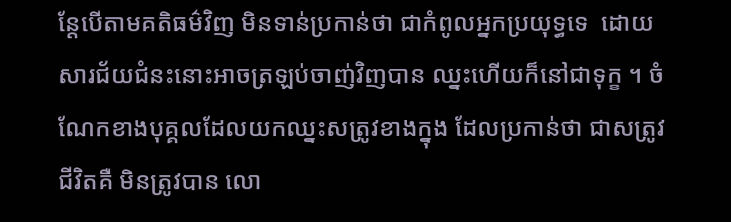ន្តែបើតាមគតិធម៌វិញ មិនទាន់ប្រកាន់ថា ជាកំពូលអ្នកប្រយុទ្ធទេ  ដោយសារជ័យជំនះនោះអាចត្រឡប់ចាញ់វិញបាន ឈ្នះហើយក៏នៅជាទុក្ខ ។ ចំណែកខាងបុគ្គលដែលយកឈ្នះសត្រូវខាងក្នុង ដែលប្រកាន់ថា ជាសត្រូវជីវិតគឺ មិនត្រូវបាន លោ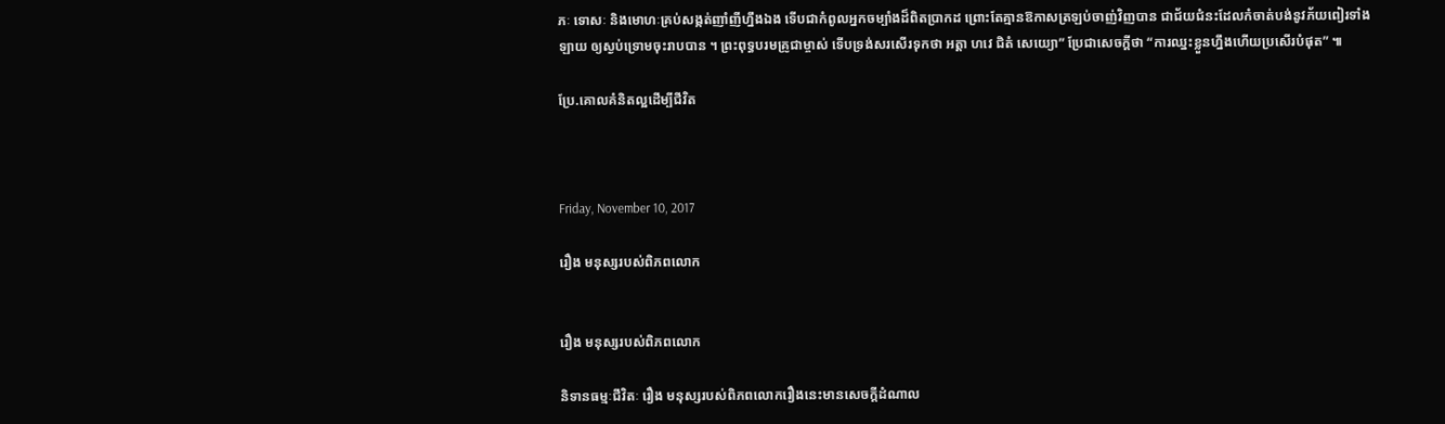ភៈ ទោសៈ និងមោហៈគ្រប់សង្កត់ញាំញីហ្នឹងឯង ទើបជាកំពូលអ្នកចម្បាំងដ៏ពិតប្រាកដ ព្រោះតែគ្មានឱកាសត្រឡប់ចាញ់វិញបាន ជាជ័យជំនះដែលកំចាត់បង់នូវភ័យពៀរទាំងឡាយ ឲ្យស្ងប់ទ្រោមចុះរាបបាន ។ ព្រះពុទ្ធបរមគ្រូជាម្ចាស់ ទើបទ្រង់សរសើរទុកថា អត្តា ហវេ ជិតំ សេយ្យោ” ប្រែជាសេចក្ដីថា “ការឈ្នះខ្លួនហ្នឹងហើយប្រសើរបំផុត” ៕

ប្រែ.គោលគំនិតល្អដើម្បីជីវិត



Friday, November 10, 2017

រឿង មនុស្សរបស់ពិភពលោក


រឿង មនុស្សរបស់ពិភពលោក

និទានធម្មៈជីវិតៈ រឿង មនុស្សរបស់ពិភពលោករឿងនេះមានសេចក្ដីដំណាល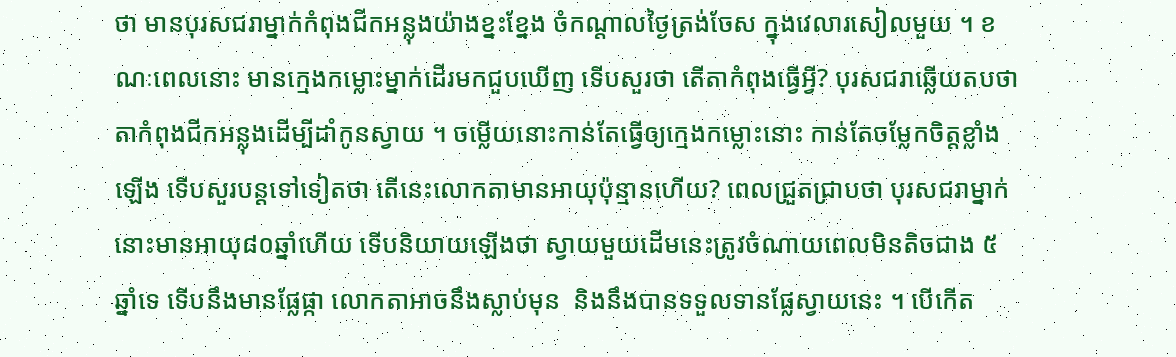ថា មានបុរសជរាម្នាក់កំពុងជីកអន្លុងយ៉ាងខ្នះខ្នែង ចំកណ្ដាលថ្ងៃត្រង់ចែស ក្នុងវេលារសៀលមួយ ។ ខណៈពេលនោះ មានក្មេងកម្លោះម្នាក់ដើរមកជួបឃើញ ទើបសួរថា តើតាកំពុងធ្វើអ្វី? បុរសជរាឆ្លើយតបថា តាកំពុងជីកអន្លុងដើម្បីដាំកូនស្វាយ ។ ចម្លើយនោះកាន់តែធ្វើឲ្យក្មេងកម្លោះនោះ កាន់តែចម្លែកចិត្តខ្លាំងឡើង ទើបសួរបន្តទៅទៀតថា តើនេះលោកតាមានអាយុប៉ុន្មានហើយ? ពេលជ្រួតជ្រាបថា បុរសជរាម្នាក់នោះមានអាយុ៨០ឆ្នាំហើយ ទើបនិយាយឡើងថា ស្វាយមួយដើមនេះត្រូវចំណាយពេលមិនតិចជាង ៥ ឆ្នាំទេ ទើបនឹងមានផ្លែផ្កា លោកតាអាចនឹងស្លាប់មុន  និងនឹងបានទទួលទានផ្លែស្វាយនេះ ។ បើកើត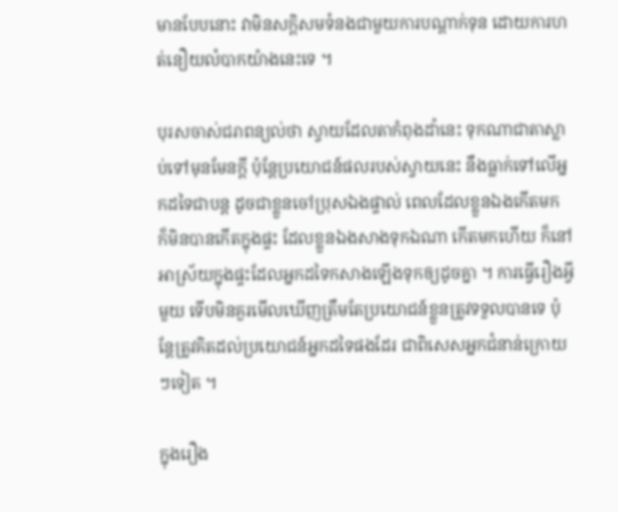មានបែបនោះ វាមិនសក្ដិសមទំនងជាមួយការបណ្ដាក់ទុន ដោយការហត់នឿយលំបាកយ៉ាងនេះទេ ។

បុរសចាស់ជរាពន្យល់ថា ស្វាយដែលតាកំពុងដាំនេះ ទុកណាជាតាស្លាប់ទៅមុនមែនក្ដី ប៉ុន្តែប្រយោជន៍ផលរបស់ស្វាយនេះ នឹងធ្លាក់ទៅលើអ្នកដទៃជាបន្ត ដូចជាខ្លួនចៅប្រុសឯងផ្ទាល់ ពេលដែលខ្លួនឯងកើតមក ក៏មិនបានកើតក្នុងផ្ទះ ដែលខ្លួនឯងសាងទុកឯណា កើតមកហើយ ក៏នៅអាស្រ័យក្នុងផ្ទះដែលអ្នកដទៃកសាងឡើងទុកឲ្យដូចគ្នា ។ ការធ្វើរឿងអ្វីមួយ ទើបមិនគួរមើលឃើញត្រឹមតែប្រយោជន៍ខ្លួនត្រូវទទួលបានទេ ប៉ុន្តែត្រូវគិតដល់ប្រយោជន៍អ្នកដទៃផងដែរ ជាពិសេសអ្នកជំនាន់ក្រោយៗទៀត ។

ក្នុងរឿង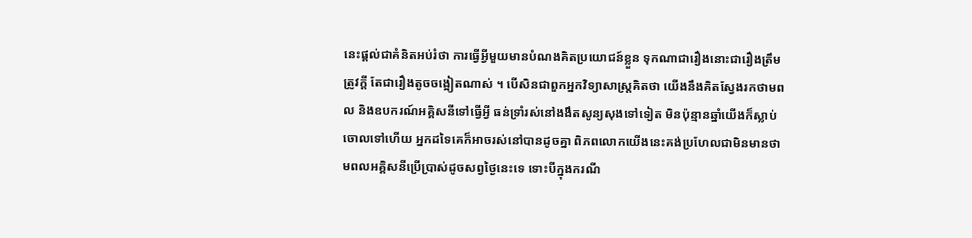នេះផ្ដល់ជាគំនិតអប់រំថា ការធ្វើអ្វីមួយមានបំណងគិតប្រយោជន៍ខ្លួន ទុកណាជារឿងនោះជារឿងត្រឹមត្រូវក្ដី តែជារឿងតូចចង្អៀតណាស់ ។ បើសិនជាពួកអ្នកវិទ្យាសាស្ត្រគិតថា យើងនឹងគិតស្វែងរកថាមពល និងឧបករណ៍អគ្គិសនីទៅធ្វើអ្វី ធន់ទ្រាំរស់នៅងងឹតសូន្យសុងទៅទៀត មិនប៉ុន្មានឆ្នាំយើងក៏ស្លាប់ចោលទៅហើយ អ្នកដទៃគេក៏អាចរស់នៅបានដូចគ្នា ពិភពលោកយើងនេះគង់ប្រហែលជាមិនមានថាមពលអគ្គិសនីប្រើប្រាស់ដូចសព្វថ្ងៃនេះទេ ទោះបីក្នុងករណី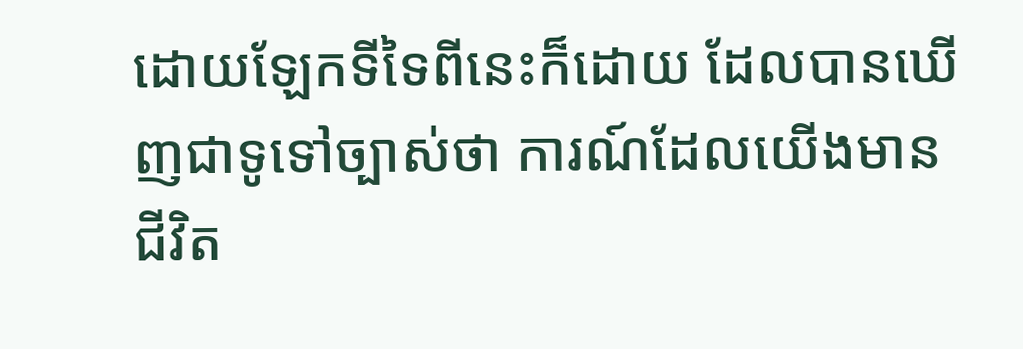ដោយឡែកទីទៃពីនេះក៏ដោយ ដែលបានឃើញជាទូទៅច្បាស់ថា ការណ៍ដែលយើងមានជីវិត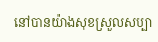នៅបានយ៉ាងសុខស្រួលសប្បា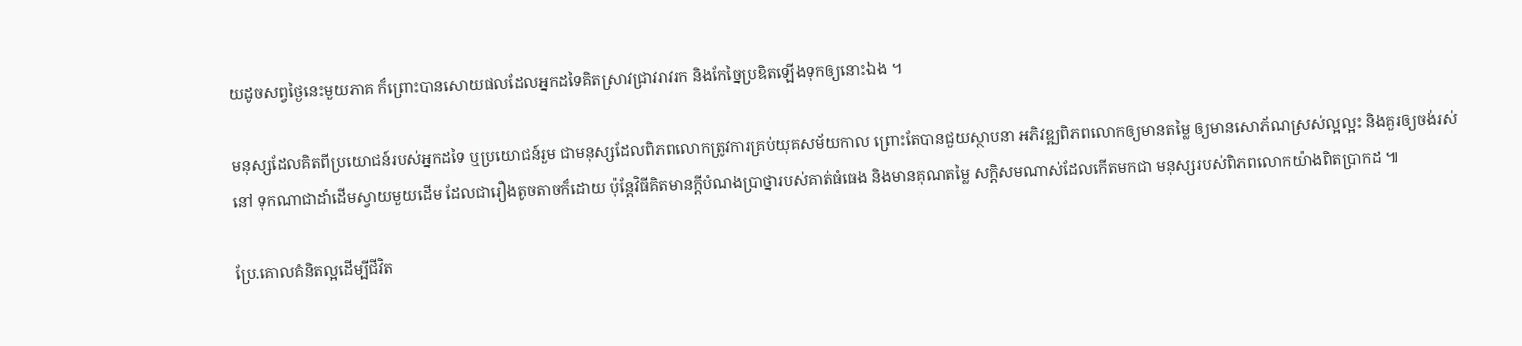យដូចសព្វថ្ងៃនេះមួយភាគ ក៏ព្រោះបានសោយផលដែលអ្នកដទៃគិតស្រាវជ្រាវរាវរក និងកែច្នៃប្រឌិតឡើងទុកឲ្យនោះឯង ។

មនុស្សដែលគិតពីប្រយោជន៍របស់អ្នកដទៃ ឬប្រយោជន៍រួម ជាមនុស្សដែលពិភពលោកត្រូវការគ្រប់យុគសម័យកាល ព្រោះតែបានជួយស្ថាបនា អភិវឌ្ឍពិភពលោកឲ្យមានតម្លៃ ឲ្យមានសោភ័ណស្រស់ល្អល្អះ និងគួរឲ្យចង់រស់នៅ ទុកណាជាដាំដើមស្វាយមួយដើម ដែលជារឿងតូចតាចក៏ដោយ ប៉ុន្តែវិធីគិតមានក្ដីបំណងប្រាថ្នារបស់គាត់ធំធេង និងមានគុណតម្លៃ សក្ដិសមណាស់ដែលកើតមកជា មនុស្សរបស់ពិភពលោកយ៉ាងពិតប្រាកដ ៕

ប្រែ.គោលគំនិតល្អដើម្បីជីវិត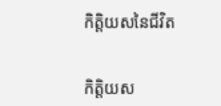កិត្តិយសនៃជីវិត


កិត្តិយស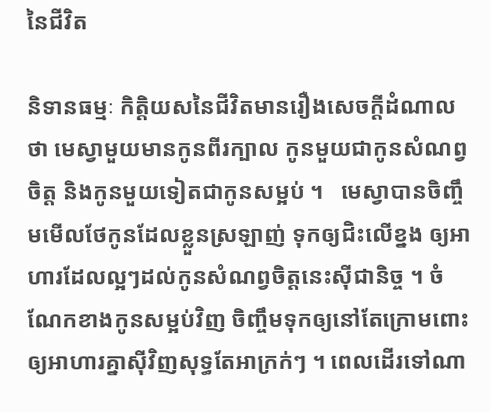នៃជីវិត

និទានធម្មៈ កិត្តិយសនៃជីវិតមានរឿងសេចក្ដីដំណាលថា មេស្វាមួយមានកូនពីរក្បាល កូនមួយជាកូនសំណព្វចិត្ត និងកូនមួយទៀតជាកូនសម្អប់ ។   មេស្វាបានចិញ្ចឹមមើលថែកូនដែលខ្លួនស្រឡាញ់ ទុកឲ្យជិះលើខ្នង ឲ្យអាហារដែលល្អៗដល់កូនសំណព្វចិត្តនេះស៊ីជានិច្ច ។ ចំណែកខាងកូនសម្អប់វិញ ចិញ្ចឹមទុកឲ្យនៅតែក្រោមពោះ ឲ្យអាហារគ្នាស៊ីវិញសុទ្ធតែអាក្រក់ៗ ។ ពេលដើរទៅណា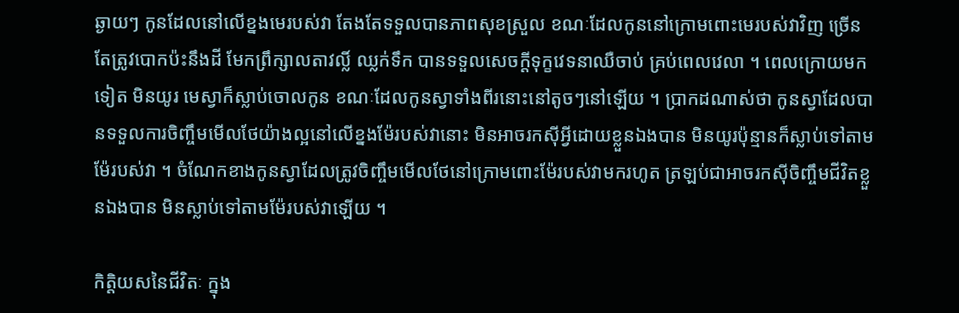ឆ្ងាយៗ កូនដែលនៅលើខ្នងមេរបស់វា តែងតែទទួលបានភាពសុខស្រួល ខណៈដែលកូននៅក្រោមពោះមេរបស់វាវិញ ច្រើនតែត្រូវបោកប៉ះនឹងដី មែកព្រឹក្សាលតាវល្លិ៍ ឈ្លក់ទឹក បានទទួលសេចក្ដីទុក្ខវេទនាឈឺចាប់ គ្រប់ពេលវេលា ។ ពេលក្រោយមកទៀត មិនយូរ មេស្វាក៏ស្លាប់ចោលកូន ខណៈដែលកូនស្វាទាំងពីរនោះនៅតូចៗនៅឡើយ ។ ប្រាកដណាស់ថា កូនស្វាដែលបានទទួលការចិញ្ចឹមមើលថែយ៉ាងល្អនៅលើខ្នងម៉ែរបស់វានោះ មិនអាចរកស៊ីអ្វីដោយខ្លួនឯងបាន មិនយូរប៉ុន្មានក៏ស្លាប់ទៅតាមម៉ែរបស់វា ។ ចំណែកខាងកូនស្វាដែលត្រូវចិញ្ចឹមមើលថែនៅក្រោមពោះម៉ែរបស់វាមករហូត ត្រឡប់ជាអាចរកស៊ីចិញ្ចឹមជីវិតខ្លួនឯងបាន មិនស្លាប់ទៅតាមម៉ែរបស់វាឡើយ ។

កិត្តិយសនៃជីវិតៈ ក្នុង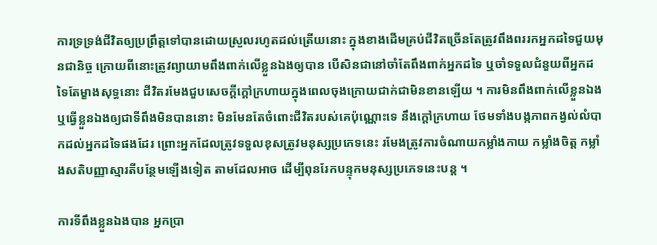ការទ្រទ្រង់ជីវិតឲ្យប្រព្រឹត្តទៅបានដោយស្រួលរហូតដល់ត្រើយនោះ ក្នុងខាងដើមគ្រប់ជីវិតច្រើនតែត្រូវពឹងពររកអ្នកដទៃជួយមុនជានិច្ច ក្រោយពីនោះត្រូវព្យាយាមពឹងពាក់លើខ្លួនឯងឲ្យបាន បើសិនជានៅចាំតែពឹងពាក់អ្នកដទៃ ឬចាំទទួលជំនួយពីអ្នកដទៃតែម្ខាងសុទ្ធនោះ ជីវិតរមែងជួបសេចក្ដីក្ដៅក្រហាយក្នុងពេលចុងក្រោយជាក់ជាមិនខានឡើយ ។ ការមិនពឹងពាក់លើខ្លួនឯង ឬធ្វើខ្លួនឯងឲ្យជាទីពឹងមិនបាននោះ មិនមែនតែចំពោះជីវិតរបស់គេប៉ុណ្ណោះទេ នឹងក្ដៅក្រហាយ ថែមទាំងបង្កភាពកង្វល់លំបាកដល់អ្នកដទៃផងដែរ ព្រោះអ្នកដែលត្រូវទទួលខុសត្រូវមនុស្សប្រភេទនេះ រមែងត្រូវការចំណាយកម្លាំងកាយ កម្លាំងចិត្ត កម្លាំងសតិបញ្ញាស្មារតីបន្ថែមឡើងទៀត តាមដែលអាច ដើម្បីពុនរែកបន្ទុកមនុស្សប្រភេទនេះបន្ត ។

ការទីពឹងខ្លួនឯងបាន អ្នកប្រា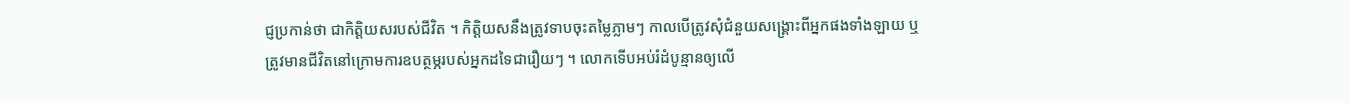ជ្ញប្រកាន់ថា ជាកិត្តិយសរបស់ជីវិត ។ កិត្តិយសនឹងត្រូវទាបចុះតម្លៃភ្លាមៗ កាលបើត្រូវសុំជំនួយសង្គ្រោះពីអ្នកផងទាំងឡាយ ឬត្រូវមានជីវិតនៅក្រោមការឧបត្ថម្ភរបស់អ្នកដទៃជារឿយៗ ។ លោកទើបអប់រំដំបូន្មានឲ្យលើ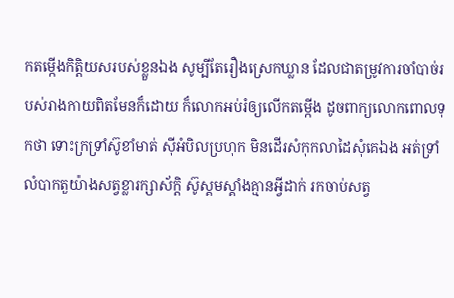កតម្កើងកិត្តិយសរបស់ខ្លួនឯង សូម្បីតែរឿងស្រេកឃ្លាន ដែលជាតម្រូវការចាំបាច់របស់រាងកាយពិតមែនក៏ដោយ ក៏លោកអប់រំឲ្យលើកតម្កើង ដូចពាក្យលោកពោលទុកថា ទោះក្រទ្រាំស៊ូខាំមាត់ ស៊ីអំបិលប្រហុក មិនដើរសំកុកលាដៃសុំគេឯង អត់ទ្រាំលំបាកតួយ៉ាងសត្វខ្លារក្សាស័ក្ដិ ស៊ូស្គមស្គាំងគ្មានអ្វីដាក់ រកចាប់សត្វ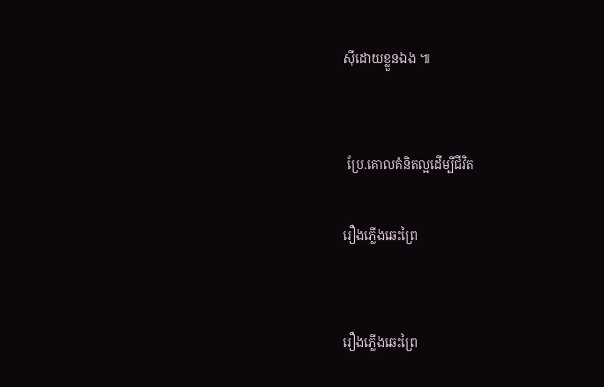ស៊ីដោយខ្លួនឯង ៕


 ប្រែ.គោលគំនិតល្អដើម្បីជីវិត

រឿងភ្លើងឆេះព្រៃ


រឿងភ្លើងឆេះព្រៃ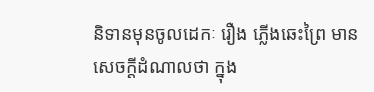និទានមុនចូលដេកៈ រឿង ភ្លើងឆេះព្រៃ មានសេចក្ដីដំណាលថា ក្នុង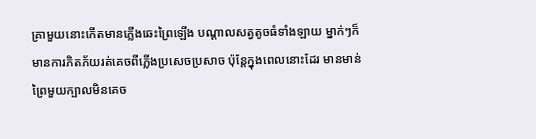គ្រាមួយនោះកើតមានភ្លើងឆេះព្រៃឡើង បណ្ដាលសត្វតូចធំទាំងឡាយ ម្នាក់ៗក៏មានការភិតភ័យរត់គេចពីភ្លើងប្រសេចប្រសាច ប៉ុន្តែក្នុងពេលនោះដែរ មានមាន់ព្រៃមួយក្បាលមិនគេច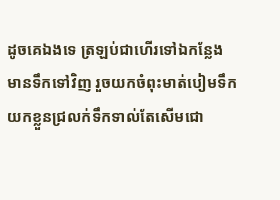ដូចគេឯងទេ ត្រឡប់ជាហើរទៅឯកន្លែងមានទឹកទៅវិញ រួចយកចំពុះមាត់បៀមទឹក យកខ្លួនជ្រលក់ទឹកទាល់តែសើមជោ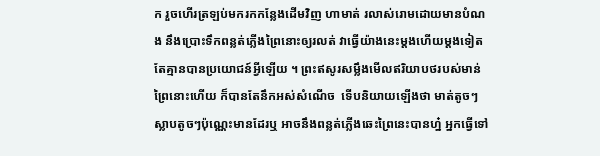ក រួចហើរត្រឡប់មករកកន្លែងដើមវិញ ហាមាត់ រលាស់រោមដោយមានបំណង នឹងប្រោះទឹកពន្លត់ភ្លើងព្រៃនោះឲ្យរលត់ វាធ្វើយ៉ាងនេះម្ដងហើយម្ដងទៀត តែគ្មានបានប្រយោជន៍អ្វីឡើយ ។ ព្រះឥសូរសម្លឹងមើលឥរិយាបថរបស់មាន់ព្រៃនោះហើយ ក៏បានតែនឹកអស់សំណើច  ទើបនិយាយឡើងថា មាត់តូចៗ ស្លាបតូចៗប៉ុណ្ណេះមានដែរឬ អាចនឹងពន្លត់ភ្លើងឆេះព្រៃនេះបានហ្ន៎ អ្នកធ្វើទៅ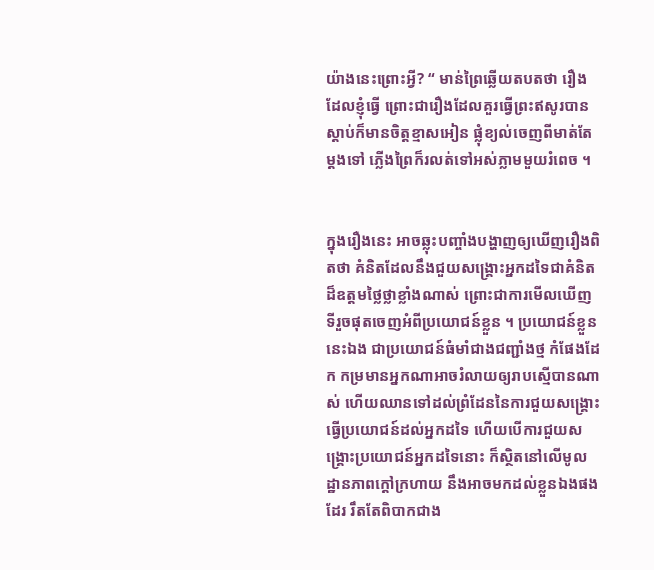យ៉ាងនេះព្រោះអ្វី? “ មាន់ព្រៃឆ្លើយតបតថា រឿងដែលខ្ញុំធ្វើ ព្រោះជារឿងដែលគួរធ្វើព្រះឥសូរបានស្តាប់ក៏មានចិត្តខ្មាសអៀន ផ្លុំខ្យល់ចេញពីមាត់តែម្ដងទៅ ភ្លើងព្រៃក៏រលត់ទៅអស់ភ្លាមមួយរំពេច ។


ក្នុងរឿងនេះ អាចឆ្លុះបញ្ចាំងបង្ហាញឲ្យឃើញរឿងពិតថា គំនិតដែលនឹងជួយសង្គ្រោះអ្នកដទៃជាគំនិតដ៏ឧត្តមថ្លៃថ្លាខ្លាំងណាស់ ព្រោះជាការមើលឃើញទីរួចផុតចេញអំពីប្រយោជន៍ខ្លួន ។ ប្រយោជន៍ខ្លួននេះឯង ជាប្រយោជន៍ធំមាំជាងជញ្ជាំងថ្ម កំផែងដែក កម្រមានអ្នកណាអាចរំលាយឲ្យរាបស្មើបានណាស់ ហើយឈានទៅដល់ព្រំដែននៃការជួយសង្គ្រោះធ្វើប្រយោជន៍ដល់អ្នកដទៃ ហើយបើការជួយសង្គ្រោះប្រយោជន៍អ្នកដទៃនោះ ក៏ស្ថិតនៅលើមូលដ្ឋានភាពក្ដៅក្រហាយ នឹងអាចមកដល់ខ្លួនឯងផងដែរ រឹតតែពិបាកជាង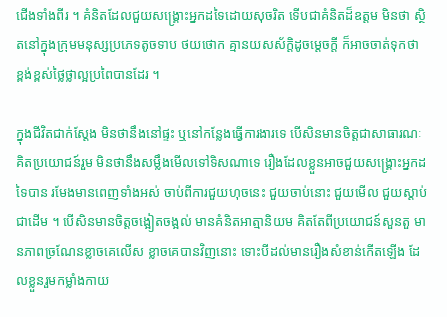ជើងទាំងពីរ ។ គំនិតដែលជួយសង្គ្រោះអ្នកដទៃដោយសុចរិត ទើបជាគំនិតដ៏ឧត្តម មិនថា ស្ថិតនៅក្នុងក្រុមមនុស្សប្រភេទតូចទាប ថយថោក គ្មានយសស័ក្ដិដូចម្ដេចក្ដី ក៏អាចចាត់ទុកថា ខ្ពង់ខ្ពស់ថ្លៃថ្លាល្អប្រពៃបានដែរ ។

ក្នុងជីវិតជាក់ស្ដែង មិនថានឹងនៅផ្ទះ ឬនៅកន្លែងធ្វើការងារទេ បើសិនមានចិត្តជាសាធារណៈ គិតប្រយោជន៍រួម មិនថានឹងសម្លឹងមើលទៅទិសណាទេ រឿងដែលខ្លួនអាចជួយសង្រ្គោះអ្នកដទៃបាន រមែងមានពេញទាំងអស់ ចាប់ពីការជួយហុចនេះ ជួយចាប់នោះ ជួយមើល ជួយស្ដាប់ ជាដើម ។ បើសិនមានចិត្តចង្អៀតចង្អល់ មានគំនិតអាត្មានិយម គិតតែពីប្រយោជន៍សួនតួ មានភាពច្រណែនខ្លាចគេលើស ខ្លាចគេបានវិញនោះ ទោះបីដល់មានរឿងសំខាន់កើតឡើង ដែលខ្លួនរួមកម្លាំងកាយ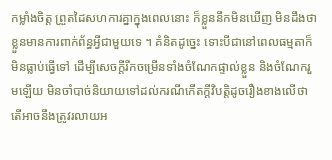កម្លាំងចិត្ត ព្រួតដៃសហការគ្នាក្នុងពេលនោះ ក៏ខ្លួននឹកមិនឃើញ មិនដឹងថា ខ្លួនមានការពាក់ព័ន្ធអ្វីជាមួយទេ ។ គំនិតដូច្នេះ ទោះបីជានៅពេលធម្មតាក៏មិនធ្លាប់ធ្វើទៅ ដើម្បីសេចក្ដីរីកចម្រើនទាំងចំណែកផ្ទាល់ខ្លួន និងចំណែករួមឡើយ មិនចាំបាច់និយាយទៅដល់ករណីកើតក្ដីវិបត្តិដូចរឿងខាងលើថា តើអាចនឹងត្រូវរលាយអ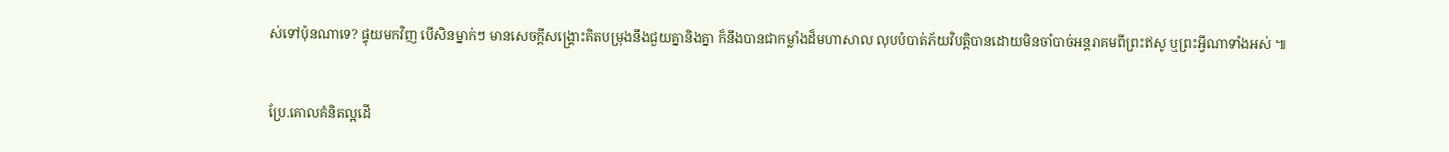ស់ទៅប៉ុនណាទេ? ផ្ទុយមកវិញ បើសិនម្នាក់ៗ មានសេចក្ដីសង្គ្រោះគិតបម្រុងនឹងជួយគ្នានិងគ្នា ក៏នឹងបានជាកម្លាំងដ៏មហាសាល លុបបំបាត់ភ័យវិបត្តិបានដោយមិនចាំបាច់អន្តរាគមពីព្រះឥសូ ឬព្រះអ្វីណាទាំងអស់ ៕


ប្រែ.គោលគំនិតល្អដើ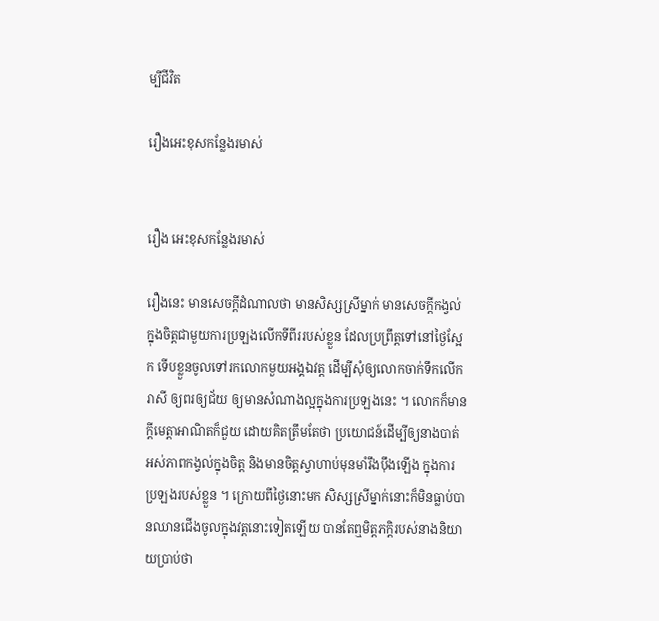ម្បីជីវិត

រឿងអេះខុសកន្លែងរមាស់


រឿង អេះខុសកន្លែងរមាស់

រឿងនេះ មានសេចក្ដីដំណាលថា មានសិស្សស្រីម្នាក់ មានសេចក្ដីកង្វល់ក្នុងចិត្តជាមួយការប្រឡងលើកទីពីររបស់ខ្លួន ដែលប្រព្រឹត្តទៅនៅថ្ងៃស្អែក ទើបខ្លួនចូលទៅរកលោកមួយអង្គឯវត្ត ដើម្បីសុំឲ្យលោកចាក់ទឹកលើករាសី ឲ្យពរឲ្យជ័យ ឲ្យមានសំណាងល្អក្នុងការប្រឡងនេះ ។ លោកក៏មានក្ដីមេត្តាអាណិតក៏ជួយ ដោយគិតត្រឹមតែថា ប្រយោជន៍ដើម្បីឲ្យនាងបាត់អស់ភាពកង្វល់ក្នុងចិត្ត និងមានចិត្តស្វាហាប់មុនមាំរឹងប៉ឹងឡើង ក្នុងការប្រឡងរបស់ខ្លួន ។ ក្រោយពីថ្ងៃនោះមក សិស្សស្រីម្នាក់នោះក៏មិនធ្លាប់បានឈានជើងចូលក្នុងវត្តនោះទៀតឡើយ បានតែឮមិត្តភក្ដិរបស់នាងនិយាយប្រាប់ថា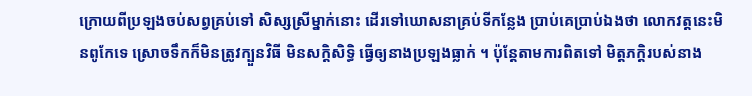ក្រោយពីប្រឡងចប់សព្វគ្រប់ទៅ សិស្សស្រីម្នាក់នោះ ដើរទៅឃោសនាគ្រប់ទីកន្លែង ប្រាប់គេប្រាប់ឯងថា លោកវត្តនេះមិនពូកែទេ ស្រោចទឹកក៏មិនត្រូវក្បួនវិធី មិនសក្ដិសិទ្ធិ ធ្វើឲ្យនាងប្រឡងធ្លាក់ ។ ប៉ុន្តែតាមការពិតទៅ មិត្តភក្ដិរបស់នាង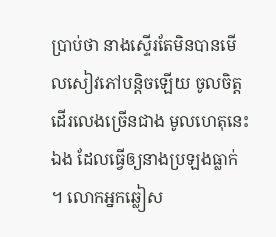ប្រាប់ថា នាងស្ទើរតែមិនបានមើលសៀវភៅបន្តិចឡើយ ចូលចិត្តដើរលេងច្រើនជាង មូលហេតុនេះឯង ដែលធ្វើឲ្យនាងប្រឡងធ្លាក់ ។ លោកអ្នកឆ្លៀស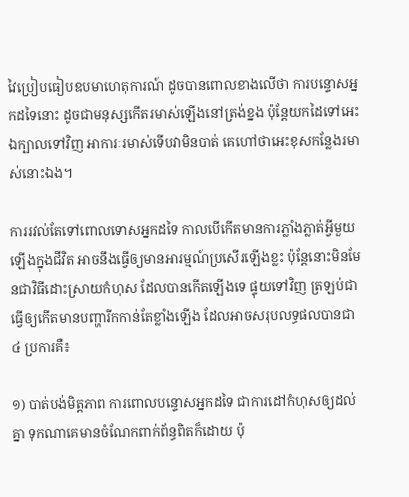វៃប្រៀបធៀបឧបមាហេតុការណ៍ ដូចបានពោលខាងលើថា ការបន្ទោសអ្នកដទៃនោះ ដូចជាមនុស្សកើតរមាស់ឡើងនៅត្រង់ខ្នង ប៉ុន្តែយកដៃទៅអេះឯក្បាលទៅវិញ អាការៈរមាស់ទើបវាមិនបាត់ គេហៅថាអេះខុសកន្លែងរមាស់នោះឯង។

ការរវល់តែទៅពោលទោសអ្នកដទៃ កាលបើកើតមានការភ្លាំងភ្លាត់អ្វីមួយឡើងក្នុងជីវិត អាចនឹងធ្វើឲ្យមានអារម្មណ៍ប្រសើរឡើងខ្លះ ប៉ុន្តែនោះមិនមែនជាវិធីដោះស្រាយកំហុស ដែលបានកើតឡើងទេ ផ្ទុយទៅវិញ ត្រឡប់ជាធ្វើឲ្យកើតមានបញ្ហារីកកាន់តែខ្លាំងឡើង ដែលអាចសរុបលទ្ធផលបានជា ៤ ប្រការគឺ៖

១) បាត់បង់មិត្តភាព ការពោលបន្ទោសអ្នកដទៃ ជាការដៅកំហុសឲ្យដល់គ្នា ទុកណាគេមានចំណែកពាក់ព័ន្ធពិតក៏ដោយ ប៉ុ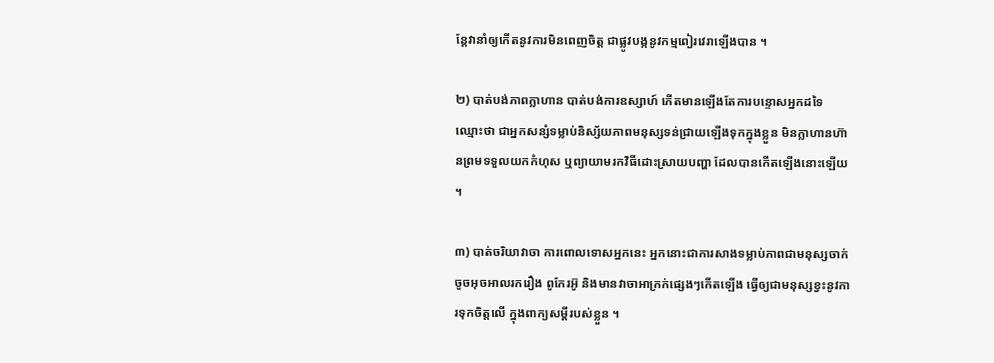ន្តែវានាំឲ្យកើតនូវការមិនពេញចិត្ត ជាផ្លូវបង្កនូវកម្មពៀរវេរាឡើងបាន ។

២) បាត់បង់ភាពក្លាហាន បាត់បង់ការឧស្សាហ៍ កើតមានឡើងតែការបន្ទោសអ្នកដទៃ ឈ្មោះថា ជាអ្នកសន្សំទម្លាប់និស្ស័យភាពមនុស្សទន់ជ្រាយឡើងទុកក្នុងខ្លួន មិនក្លាហានហ៊ានព្រមទទួលយកកំហុស ឬព្យាយាមរកវិធីដោះស្រាយបញ្ហា ដែលបានកើតឡើងនោះឡើយ ។

៣) បាត់ចរិយាវាចា ការពោលទោសអ្នកនេះ អ្នកនោះជាការសាងទម្លាប់ភាពជាមនុស្សចាក់ចូចអុចអាលរករឿង ពូកែរអ៊ូ និងមានវាចាអាក្រក់ផ្សេងៗកើតឡើង ធ្វើឲ្យជាមនុស្សខ្វះនូវការទុកចិត្តលើ ក្នុងពាក្យសម្ដីរបស់ខ្លួន ។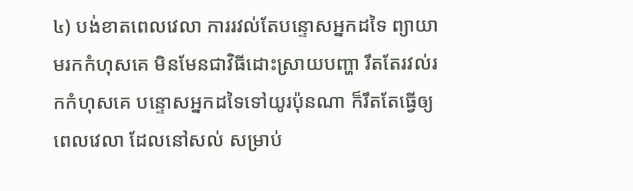៤) បង់ខាតពេលវេលា ការរវល់តែបន្ទោសអ្នកដទៃ ព្យាយាមរកកំហុសគេ មិនមែនជាវិធីដោះស្រាយបញ្ហា រឹតតែរវល់រកកំហុសគេ បន្ទោសអ្នកដទៃទៅយូរប៉ុនណា ក៏រឹតតែធ្វើឲ្យពេលវេលា ដែលនៅសល់ សម្រាប់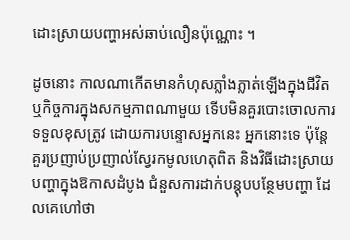ដោះស្រាយបញ្ហាអស់ឆាប់លឿនប៉ុណ្ណោះ ។

ដូចនោះ កាលណាកើតមានកំហុសភ្លាំងភ្លាត់ឡើងក្នុងជីវិត ឬកិច្ចការក្នុងសកម្មភាពណាមួយ ទើបមិនគួរបោះចោលការទទួលខុសត្រូវ ដោយការបន្ទោសអ្នកនេះ អ្នកនោះទេ ប៉ុន្តែគួរប្រញាប់ប្រញាល់ស្វែរកមូលហេតុពិត និងវិធីដោះស្រាយបញ្ហាក្នុងឱកាសដំបូង ជំនួសការដាក់បន្តុបបន្ថែមបញ្ហា ដែលគេហៅថា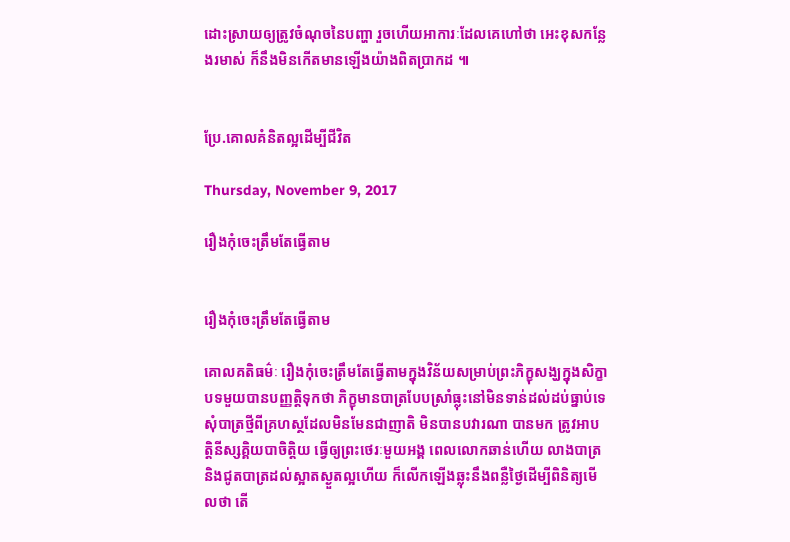ដោះស្រាយឲ្យត្រូវចំណុចនៃបញ្ហា រួចហើយអាការៈដែលគេហៅថា អេះខុសកន្លែងរមាស់ ក៏នឹងមិនកើតមានឡើងយ៉ាងពិតប្រាកដ ៕


ប្រែ.គោលគំនិតល្អដើម្បីជីវិត

Thursday, November 9, 2017

រឿងកុំចេះត្រឹមតែធ្វើតាម


រឿងកុំចេះត្រឹមតែធ្វើតាម

គោលគតិធម៌ៈ រឿងកុំចេះត្រឹមតែធ្វើតាមក្នុងវិន័យសម្រាប់ព្រះភិក្ខុសង្ឃក្នុងសិក្ខាបទមួយបានបញ្ញត្តិទុកថា ភិក្ខុមានបាត្របែបស្រាំធ្លុះនៅមិនទាន់ដល់ដប់ធ្នាប់ទេ សុំបាត្រថ្មីពីគ្រហស្ថដែលមិនមែនជាញាតិ មិនបានបវារណា បានមក ត្រូវអាបត្តិនីស្សគ្គិយបាចិត្តិយ ធ្វើឲ្យព្រះថេរៈមួយអង្គ ពេលលោកឆាន់ហើយ លាងបាត្រ និងជូតបាត្រដល់ស្អាតស្ងួតល្អហើយ ក៏លើកឡើងឆ្លុះនឹងពន្លឺថ្ងៃដើម្បីពិនិត្យមើលថា តើ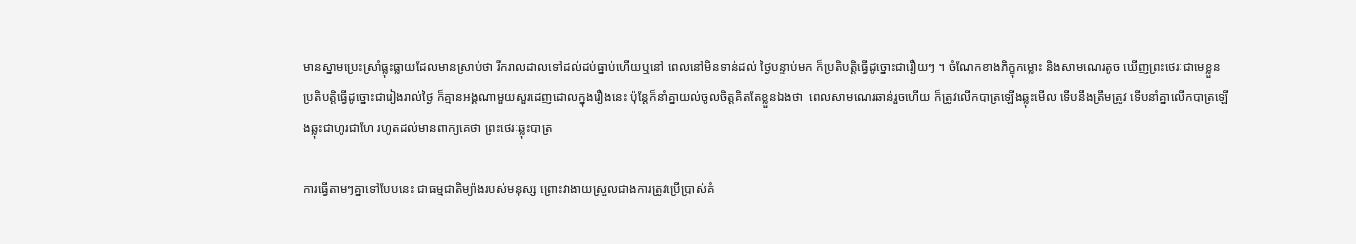មានស្នាមប្រេះស្រាំធ្លុះធ្លាយដែលមានស្រាប់ថា រីករាលដាលទៅដល់ដប់ធ្នាប់ហើយឬនៅ ពេលនៅមិនទាន់ដល់ ថ្ងៃបន្ទាប់មក ក៏ប្រតិបត្តិធ្វើដូច្នោះជារឿយៗ ។ ចំណែកខាងភិក្ខុកម្លោះ និងសាមណេរតូច ឃើញព្រះថេរៈជាមេខ្លួនប្រតិបត្តិធ្វើដូច្នោះជារៀងរាល់ថ្ងៃ ក៏គ្មានអង្គណាមួយសួរដេញដោលក្នុងរឿងនេះ ប៉ុន្តែក៏នាំគ្នាយល់ចូលចិត្តគិតតែខ្លួនឯងថា  ពេលសាមណេរឆាន់រួចហើយ ក៏ត្រូវលើកបាត្រឡើងឆ្លុះមើល ទើបនឹងត្រឹមត្រូវ ទើបនាំគ្នាលើកបាត្រឡើងឆ្លុះជាហូរជាហែ រហូតដល់មានពាក្យគេថា ព្រះថេរៈឆ្លុះបាត្រ

ការធ្វើតាមៗគ្នាទៅបែបនេះ ជាធម្មជាតិម្យ៉ាងរបស់មនុស្ស ព្រោះវាងាយស្រួលជាងការត្រូវប្រើប្រាស់គំ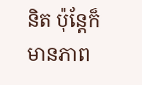និត ប៉ុន្តែក៏មានភាព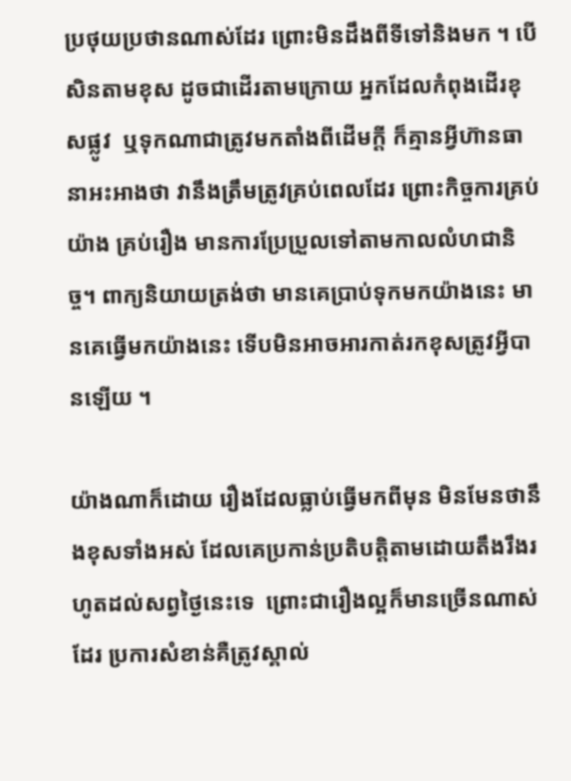ប្រថុយប្រថានណាស់ដែរ ព្រោះមិនដឹងពីទីទៅនិងមក ។ បើសិនតាមខុស ដូចជាដើរតាមក្រោយ អ្នកដែលកំពុងដើរខុសផ្លូវ  ឬទុកណាជាត្រូវមកតាំងពីដើមក្ដី ក៏គ្មានអ្វីហ៊ានធានាអះអាងថា វានឹងត្រឹមត្រូវគ្រប់ពេលដែរ ព្រោះកិច្ចការគ្រប់យ៉ាង គ្រប់រឿង មានការប្រែប្រួលទៅតាមកាលលំហជានិច្ច។ ពាក្យនិយាយត្រង់ថា មានគេប្រាប់ទុកមកយ៉ាងនេះ មានគេធ្វើមកយ៉ាងនេះ ទើបមិនអាចអារកាត់រកខុសត្រូវអ្វីបានឡើយ ។

យ៉ាងណាក៏ដោយ រឿងដែលធ្លាប់ធ្វើមកពីមុន មិនមែនថានឹងខុសទាំងអស់ ដែលគេប្រកាន់ប្រតិបត្តិតាមដោយតឹងរឹងរហូតដល់សព្វថ្ងៃនេះទេ  ព្រោះជារឿងល្អក៏មានច្រើនណាស់ដែរ ប្រការសំខាន់គឺត្រូវស្គាល់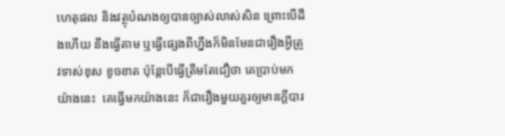ហេតុផល និងវត្ថុបំណងឲ្យបានច្បាស់លាស់សិន ព្រោះបើដឹងហើយ នឹងធ្វើតាម ឬធ្វើផ្សេងពីហ្នឹងក៏មិនមែនជារឿងអ្វីត្រូវទាស់ខុស ខូចខាត ប៉ុន្តែបើធ្វើត្រឹមតែជឿថា គេប្រាប់មកយ៉ាងនេះ  គេធ្វើមកយ៉ាងនេះ ក៏ជារឿងមួយគួរឲ្យមានក្ដីបារ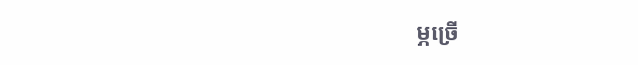ម្ភច្រើ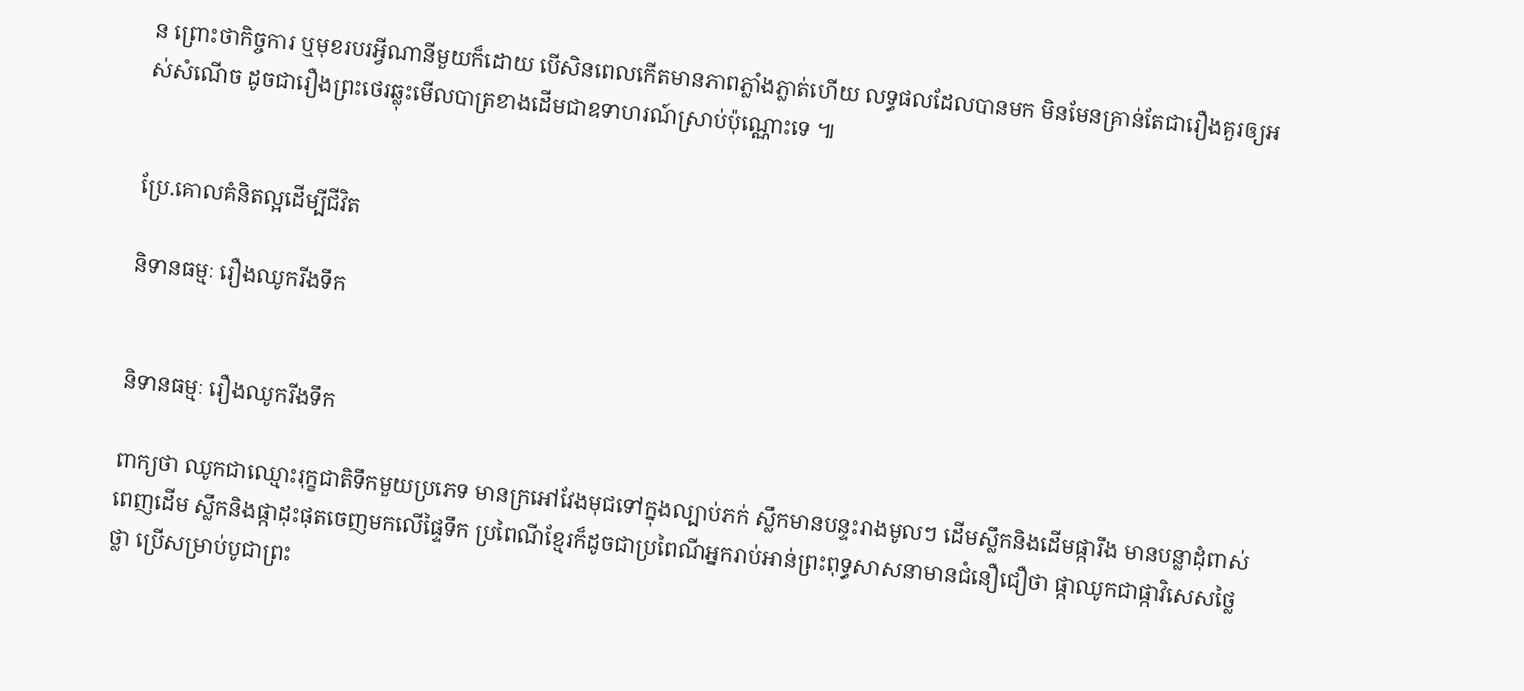ន ព្រោះថាកិច្ចការ ឬមុខរបរអ្វីណានីមួយក៏ដោយ បើសិនពេលកើតមានភាពភ្លាំងភ្លាត់ហើយ លទ្ធផលដែលបានមក មិនមែនគ្រាន់តែជារឿងគួរឲ្យអស់សំណើច ដូចជារឿងព្រះថេរឆ្លុះមើលបាត្រខាងដើមជាឧទាហរណ៍ស្រាប់ប៉ុណ្ណោះទេ ៕


ប្រែ.គោលគំនិតល្អដើម្បីជីវិត

និទានធម្មៈ រឿងឈូករីងទឹក


និទានធម្មៈ រឿងឈូករីងទឹក

ពាក្យថា ឈូកជាឈ្មោះរុក្ខជាតិទឹកមួយប្រភេទ មានក្រអៅវែងមុជទៅក្នុងល្បាប់ភក់ ស្លឹកមានបន្ទះរាងមូលៗ ដើមស្លឹកនិងដើមផ្ការឹង មានបន្លាដុំពាស់ពេញដើម ស្លឹកនិងផ្កាដុះផុតចេញមកលើផ្ទៃទឹក ប្រពៃណីខ្មែរក៏ដូចជាប្រពៃណីអ្នករាប់អាន់ព្រះពុទ្ធសាសនាមានជំនឿជឿថា ផ្កាឈូកជាផ្កាវិសេសថ្លៃថ្លា ប្រើសម្រាប់បូជាព្រះ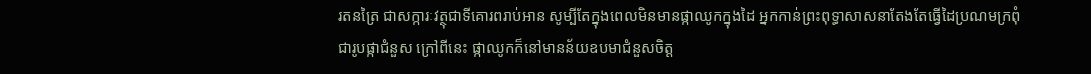រតនត្រៃ ជាសក្ការៈវត្ថុជាទីគោរពរាប់អាន សូម្បីតែក្នុងពេលមិនមានផ្កាឈូកក្នុងដៃ អ្នកកាន់ព្រះពុទ្ធាសាសនាតែងតែធ្វើដៃប្រណមក្រពុំជារូបផ្កាជំនួស ក្រៅពីនេះ ផ្កាឈូកក៏នៅមានន័យឧបមាជំនួសចិត្ត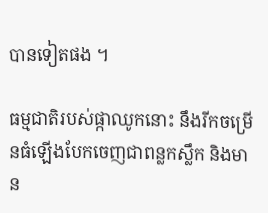បានទៀតផង ។

ធម្មជាតិរបស់ផ្កាឈូកនោះ នឹងរីកចម្រើនធំឡើងបែកចេញជាពន្លកស្លឹក និងមាន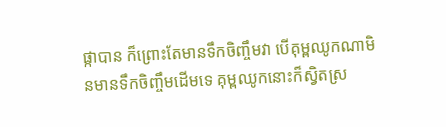ផ្កាបាន ក៏ព្រោះតែមានទឹកចិញ្ចឹមវា បើគុម្ពឈូកណាមិនមានទឹកចិញ្ចឹមដើមទេ គុម្ពឈូកនោះក៏ស្វិតស្រ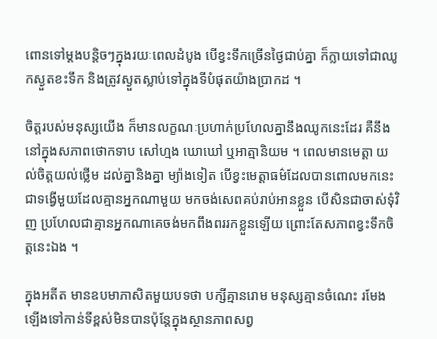ពោនទៅម្ដងបន្តិចៗក្នុងរយៈពេលដំបូង បើខ្វះទឹកច្រើនថ្ងៃជាប់គ្នា ក៏ក្លាយទៅជាឈូកស្ងួតខះទឹក និងត្រូវស្ងួតស្លាប់ទៅក្នុងទីបំផុតយ៉ាងប្រាកដ ។

ចិត្តរបស់មនុស្សយើង ក៏មានលក្ខណៈប្រហាក់ប្រហែលគ្នានឹងឈូកនេះដែរ គឺនឹងនៅក្នុងសភាពថោកទាប សៅហ្មង ឃោឃៅ ឬអាត្មានិយម ។ ពេលមានមេត្តា យល់ចិត្តយល់ថ្លើម ដល់គ្នានិងគ្នា ម្យ៉ាងទៀត បើខ្វះមេត្តាធម៌ដែលបានពោលមកនេះ ជាទង្វើមួយដែលគ្មានអ្នកណាមួយ មកចង់សេពគប់រាប់អានខ្លួន បើសិនជាចាស់ទុំវិញ ប្រហែលជាគ្មានអ្នកណាគេចង់មកពឹងពររកខ្លួនឡើយ ព្រោះតែសភាពខ្វះទឹកចិត្តនេះឯង ។

ក្នុងអតីត មានឧបមាភាសិតមួយបទថា បក្សីគ្មានរោម មនុស្សគ្មានចំណេះ រមែងឡើងទៅកាន់ទីខ្ពស់មិនបានប៉ុន្តែក្នុងស្ថានភាពសព្វ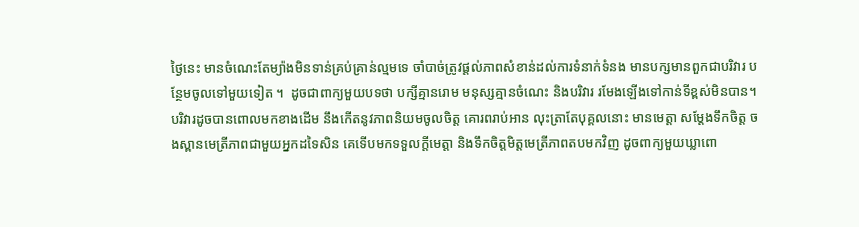ថ្ងៃនេះ មានចំណេះតែម្យ៉ាងមិនទាន់គ្រប់គ្រាន់ល្មមទេ ចាំបាច់ត្រូវផ្ដល់ភាពសំខាន់ដល់ការទំនាក់ទំនង មានបក្សមានពួកជាបរិវារ បន្ថែមចូលទៅមួយទៀត ។  ដូចជាពាក្យមួយបទថា បក្សីគ្មានរោម មនុស្សគ្មានចំណេះ និងបរិវារ រមែងឡើងទៅកាន់ទីខ្ពស់មិនបាន។ បរិវារដូចបានពោលមកខាងដើម នឹងកើតនូវភាពនិយមចូលចិត្ត គោរពរាប់អាន លុះត្រាតែបុគ្គលនោះ មានមេត្តា សម្ដែងទឹកចិត្ត ចងស្ពានមេត្រីភាពជាមួយអ្នកដទៃសិន គេទើបមកទទួលក្ដីមេត្តា និងទឹកចិត្តមិត្តមេត្រីភាពតបមកវិញ ដូចពាក្យមួយឃ្លាពោ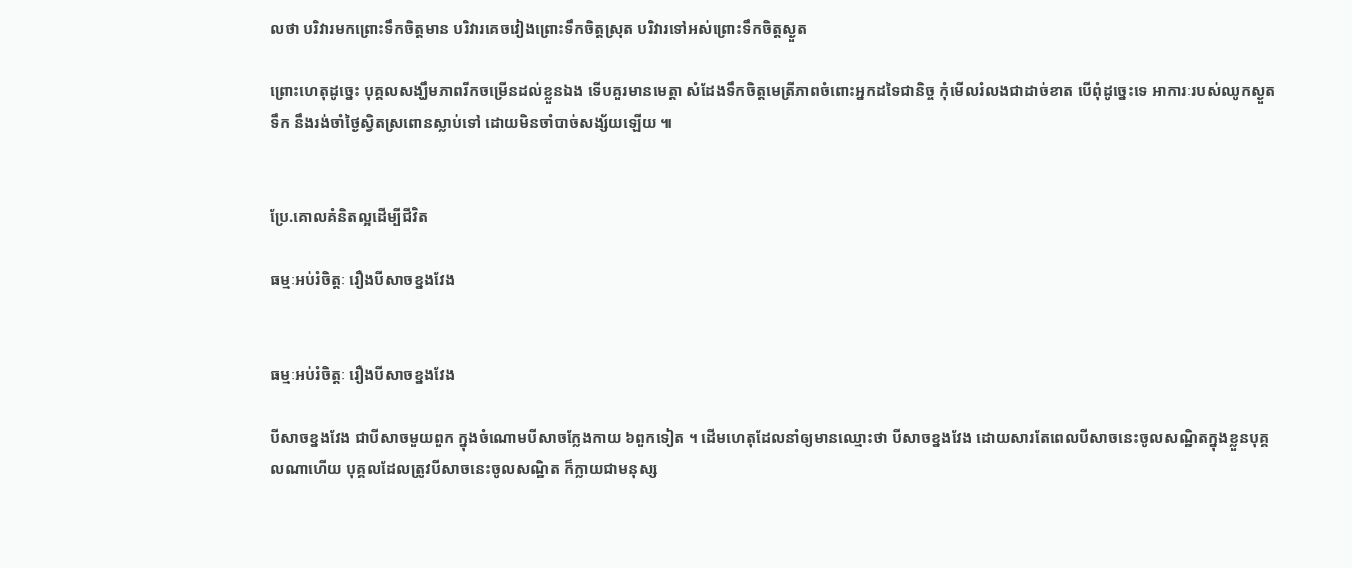លថា បរិវារមកព្រោះទឹកចិត្តមាន បរិវារគេចវៀងព្រោះទឹកចិត្តស្រុត បរិវារទៅអស់ព្រោះទឹកចិត្តស្ងួត

ព្រោះហេតុដូច្នេះ បុគ្គលសង្ឃឹមភាពរីកចម្រើនដល់ខ្លួនឯង ទើបគួរមានមេត្តា សំដែងទឹកចិត្តមេត្រីភាពចំពោះអ្នកដទៃជានិច្ច កុំមើលរំលងជាដាច់ខាត បើពុំដូច្នេះទេ អាការៈរបស់ឈូកស្ងួតទឹក នឹងរង់ចាំថ្ងៃស្វិតស្រពោនស្លាប់ទៅ ដោយមិនចាំបាច់សង្ស័យឡើយ ៕


ប្រែ.គោលគំនិតល្អដើម្បីជីវិត

ធម្មៈអប់រំចិត្តៈ រឿងបីសាចខ្នងវែង


ធម្មៈអប់រំចិត្តៈ រឿងបីសាចខ្នងវែង

បីសាចខ្នងវែង ជាបីសាចមួយពួក ក្នុងចំណោមបីសាចក្លែងកាយ ៦ពួកទៀត ។ ដើមហេតុដែលនាំឲ្យមានឈ្មោះថា បីសាចខ្នងវែង ដោយសារតែពេលបីសាចនេះចូលសណ្ឋិតក្នុងខ្លួនបុគ្គលណាហើយ បុគ្គលដែលត្រូវបីសាចនេះចូលសណ្ឋិត ក៏ក្លាយជាមនុស្ស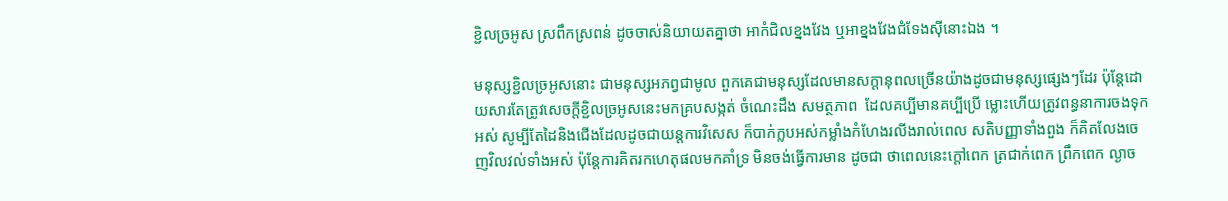ខ្ជិលច្រអូស ស្រពឹកស្រពន់ ដូចចាស់និយាយតគ្នាថា អាកំជិលខ្នងវែង ឬអាខ្នងវែងជំទែងស៊ីនោះឯង ។

មនុស្សខ្ជិលច្រអូសនោះ ជាមនុស្សអភព្វជាមូល ពួកគេជាមនុស្សដែលមានសក្ដានុពលច្រើនយ៉ាងដូចជាមនុស្សផ្សេងៗដែរ ប៉ុន្តែដោយសារតែត្រូវសេចក្ដីខ្ជិលច្រអូសនេះមកគ្របសង្កត់ ចំណេះដឹង សមត្ថភាព  ដែលគប្បីមានគប្បីប្រើ ម្លោះហើយត្រូវពន្ធនាការចងទុកអស់ សូម្បីតែដៃនិងជើងដែលដូចជាយន្តការវិសេស ក៏បាក់ក្លបអស់កម្លាំងកំហែងរលីងរាល់ពេល សតិបញ្ញាទាំងពួង ក៏គិតលែងចេញវិលវល់ទាំងអស់ ប៉ុន្តែការគិតរកហេតុផលមកគាំទ្រ មិនចង់ធ្វើការមាន ដូចជា ថាពេលនេះក្ដៅពេក ត្រជាក់ពេក ព្រឹកពេក ល្ងាច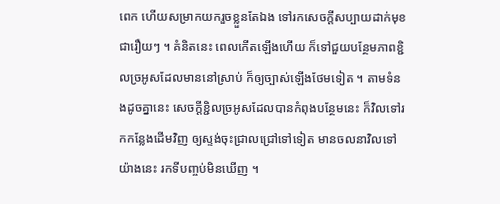ពេក ហើយសម្រាកយករួចខ្លួនតែឯង ទៅរកសេចក្ដីសប្បាយដាក់មុខជារឿយៗ ។ គំនិតនេះ ពេលកើតឡើងហើយ ក៏ទៅជួយបន្ថែមភាពខ្ជិលច្រអូសដែលមាននៅស្រាប់ ក៏ឲ្យច្បាស់ឡើងថែមទៀត ។ តាមទំនងដូចគ្នានេះ សេចក្ដីខ្ជិលច្រអូសដែលបានកំពុងបន្ថែមនេះ ក៏វិលទៅរកកន្លែងដើមវិញ ឲ្យស្ទង់ចុះជ្រាលជ្រៅទៅទៀត មានចលនាវិលទៅយ៉ាងនេះ រកទីបញ្ចប់មិនឃើញ ។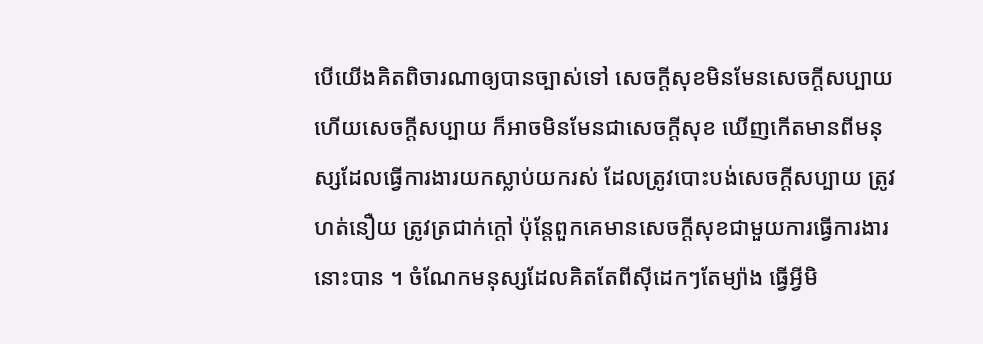បើយើងគិតពិចារណាឲ្យបានច្បាស់ទៅ សេចក្ដីសុខមិនមែនសេចក្ដីសប្បាយ ហើយសេចក្ដីសប្បាយ ក៏អាចមិនមែនជាសេចក្ដីសុខ ឃើញកើតមានពីមនុស្សដែលធ្វើការងារយកស្លាប់យករស់ ដែលត្រូវបោះបង់សេចក្ដីសប្បាយ ត្រូវហត់នឿយ ត្រូវត្រជាក់ក្ដៅ ប៉ុន្តែពួកគេមានសេចក្ដីសុខជាមួយការធ្វើការងារនោះបាន ។ ចំណែកមនុស្សដែលគិតតែពីស៊ីដេកៗតែម្យ៉ាង ធ្វើអ្វីមិ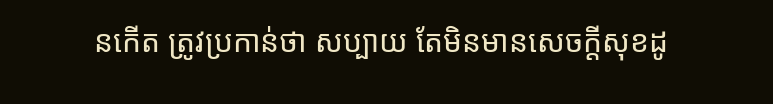នកើត ត្រូវប្រកាន់ថា សប្បាយ តែមិនមានសេចក្ដីសុខដូ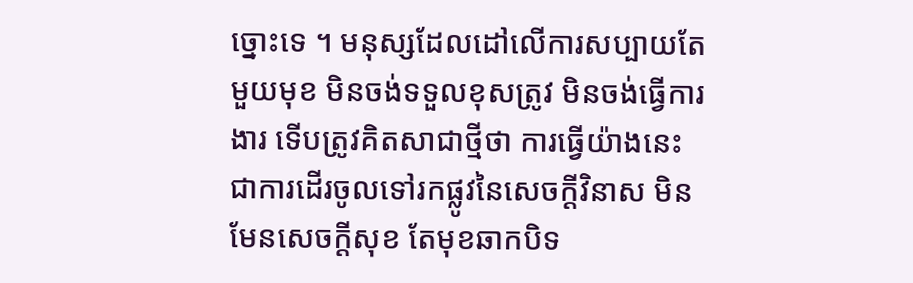ច្នោះទេ ។ មនុស្សដែលដៅលើការសប្បាយតែមួយមុខ មិនចង់ទទួលខុសត្រូវ មិនចង់ធ្វើការងារ ទើបត្រូវគិតសាជាថ្មីថា ការធ្វើយ៉ាងនេះ ជាការដើរចូលទៅរកផ្លូវនៃសេចក្ដីវិនាស មិនមែនសេចក្ដីសុខ តែមុខឆាកបិទ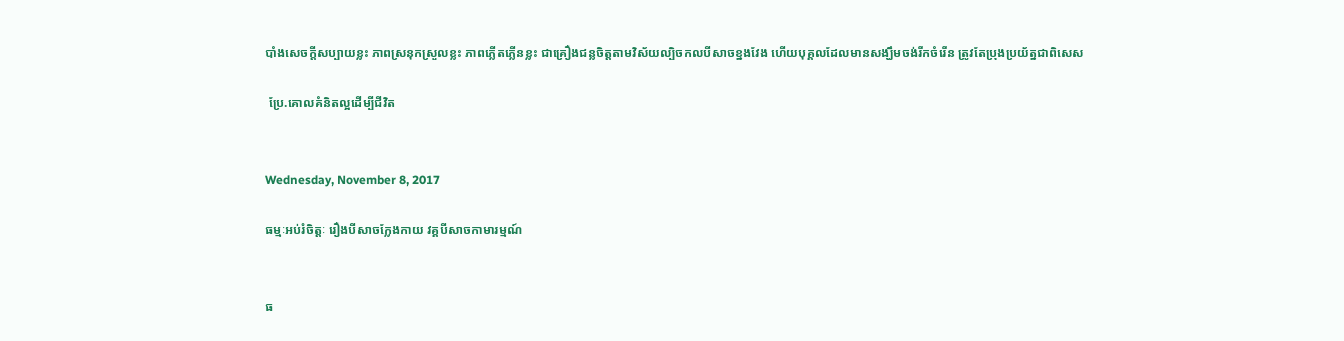បាំងសេចក្ដីសប្បាយខ្លះ ភាពស្រនុកស្រួលខ្លះ ភាពភ្លើតភ្លើនខ្លះ ជាគ្រឿងជន្លចិត្តតាមវិស័យល្បិចកលបីសាចខ្នងវែង ហើយបុគ្គលដែលមានសង្ឃឹមចង់រីកចំរើន ត្រូវតែប្រុងប្រយ័ត្នជាពិសេស

 ប្រែ.គោលគំនិតល្អដើម្បីជីវិត


Wednesday, November 8, 2017

ធម្មៈអប់រំចិត្តៈ រឿងបីសាចក្លែងកាយ វគ្គបីសាចកាមារម្មណ៍


ធ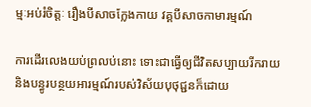ម្មៈអប់រំចិត្តៈ រឿងបីសាចក្លែងកាយ វគ្គបីសាចកាមារម្មណ៍

ការដើរលេងយប់ព្រលប់នោះ ទោះជាធ្វើឲ្យជីវិតសប្បាយរីករាយ និងបន្ធូរបន្ថយអារម្មណ៍របស់វិស័យបុថុជ្ជនក៏ដោយ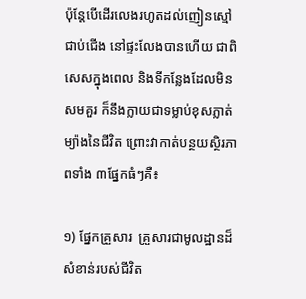ប៉ុន្តែបើដើរលេងរហូតដល់ញៀនស្មៅជាប់ជើង នៅផ្ទះលែងបានហើយ ជាពិសេសក្នុងពេល និងទីកន្លែងដែលមិនសមគួរ ក៏នឹងក្លាយជាទម្លាប់ខុសភ្លាត់ម្យ៉ាងនៃជីវិត ព្រោះវាកាត់បន្ថយស្ថិរភាពទាំង ៣ផ្នែកធំៗគឺ៖

១) ផ្នែកគ្រួសារ  គ្រួសារជាមូលដ្ឋានដ៏សំខាន់របស់ជីវិត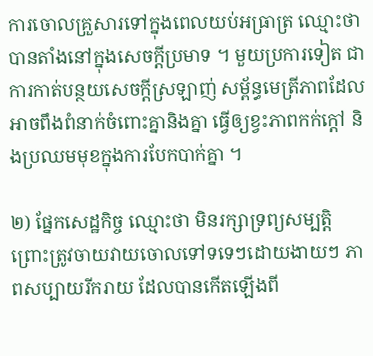ការចោលគ្រួសារទៅក្នុងពេលយប់អធ្រាត្រ ឈ្មោះថា បានតាំងនៅក្នុងសេចក្ដីប្រមាទ ។ មួយប្រការទៀត ជាការកាត់បន្ថយសេចក្ដីស្រឡាញ់ សម្ព័ន្ធមេត្រីភាពដែលអាចពឹងពំនាក់ចំពោះគ្នានិងគ្នា ធ្វើឲ្យខ្វះភាពកក់ក្ដៅ និងប្រឈមមុខក្នុងការបែកបាក់គ្នា ។

២) ផ្នែកសេដ្ឋកិច្ច ឈ្មោះថា មិនរក្សាទ្រព្យសម្បត្តិ ព្រោះត្រូវចាយវាយចោលទៅទទេៗដោយងាយៗ ភាពសប្បាយរីករាយ ដែលបានកើតឡើងពី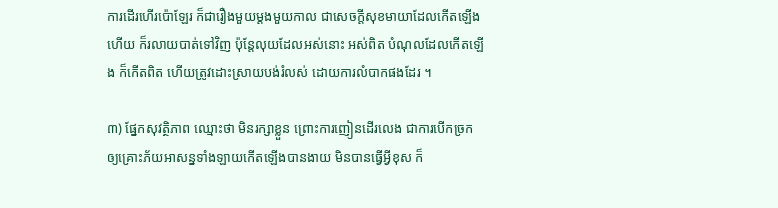ការដើរហើរប៉ោឡែរ ក៏ជារឿងមួយម្ដងមួយកាល ជាសេចក្ដីសុខមាយាដែលកើតឡើងហើយ ក៏រលាយបាត់ទៅវិញ ប៉ុន្តែលុយដែលអស់នោះ អស់ពិត បំណុលដែលកើតឡើង ក៏កើតពិត ហើយត្រូវដោះស្រាយបង់រំលស់ ដោយការលំបាកផងដែរ ។

៣) ផ្នែកសុវត្ថិភាព ឈ្មោះថា មិនរក្សាខ្លួន ព្រោះការញៀនដើរលេង ជាការបើកច្រកឲ្យគ្រោះភ័យអាសន្នទាំងឡាយកើតឡើងបានងាយ មិនបានធ្វើអ្វីខុស ក៏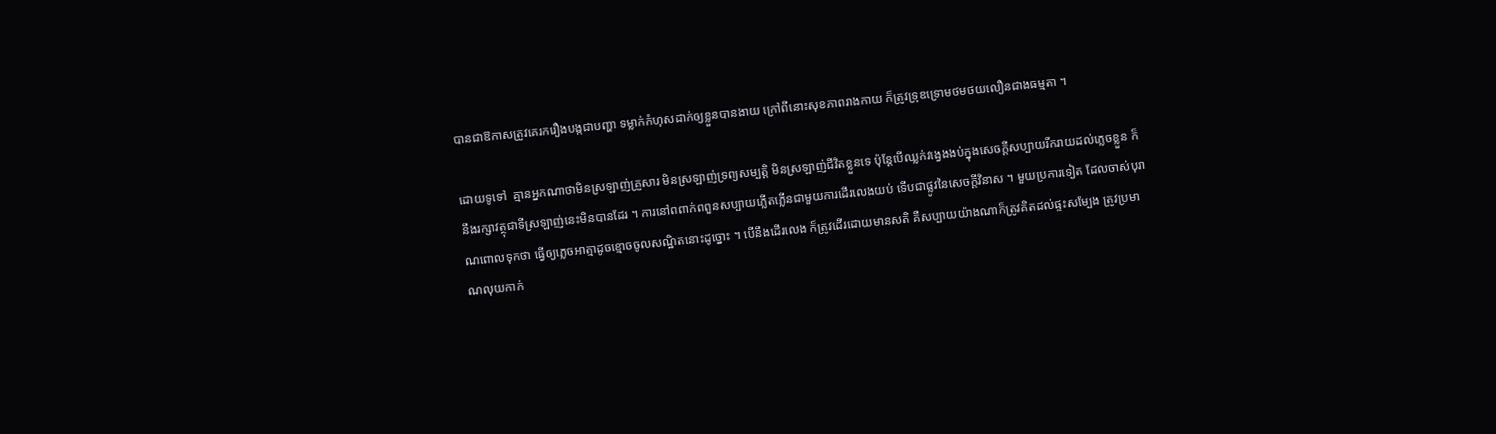បានជាឱកាសត្រូវគេរករឿងបង្កជាបញ្ហា ទម្លាក់កំហុសដាក់ឲ្យខ្លួនបានងាយ ក្រៅពីនោះសុខភាពរាងកាយ ក៏ត្រូវទ្រុឌទ្រោមថមថយលឿនជាងធម្មតា ។

ដោយទូទៅ  គ្មានអ្នកណាថាមិនស្រឡាញ់គ្រួសារ មិនស្រឡាញ់ទ្រព្យសម្បត្តិ មិនស្រឡាញ់ជីវិតខ្លួនទេ ប៉ុន្តែបើឈ្លក់វង្វេងងប់ក្នុងសេចក្ដីសប្បាយរីករាយដល់ភ្លេចខ្លួន ក៏នឹងរក្សាវត្ថុជាទីស្រឡាញ់នេះមិនបានដែរ ។ ការនៅពពាក់ពពួនសប្បាយភ្លើតភ្លើនជាមួយការដើរលេងយប់ ទើបជាផ្លូវនៃសេចក្ដីវិនាស ។ មួយប្រការទៀត ដែលចាស់បុរាណពោលទុកថា ធ្វើឲ្យភ្លេចអាត្មាដូចខ្មោចចូលសណ្ឋិតនោះដូច្នោះ ។ បើនឹងដើរលេង ក៏ត្រូវដើរដោយមានសតិ គឺសប្បាយយ៉ាងណាក៏ត្រូវគិតដល់ផ្ទះសម្បែង ត្រូវប្រមាណលុយកាក់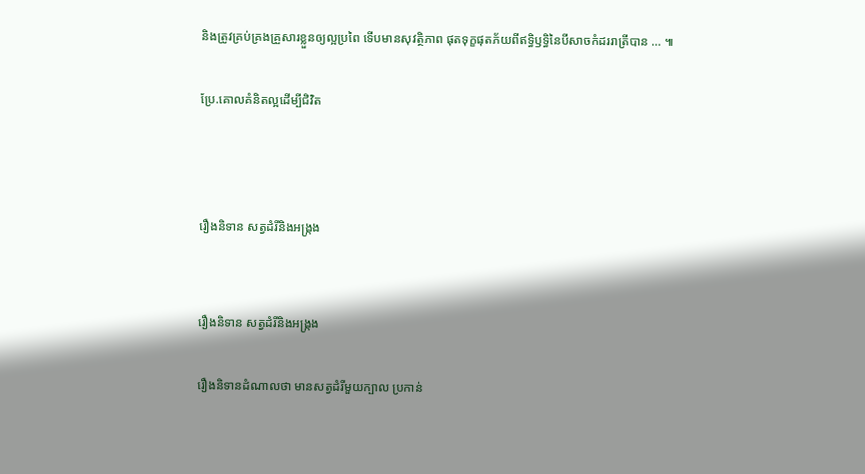និងត្រូវគ្រប់គ្រងគ្រួសារខ្លួនឲ្យល្អប្រពៃ ទើបមានសុវត្ថិភាព ផុតទុក្ខផុតភ័យពីឥទ្ធិឫទ្ធិនៃបីសាចកំដររាត្រីបាន … ៕

ប្រែ.គោលគំនិតល្អដើម្បីជិវិត



រឿងនិទាន សត្វដំរីនិងអង្រ្កង


រឿងនិទាន សត្វដំរីនិងអង្រ្កង

រឿងនិទានដំណាលថា មានសត្វដំរីមួយក្បាល ប្រកាន់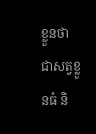ខ្លួនថា ជាសត្វខ្លួនធំ និ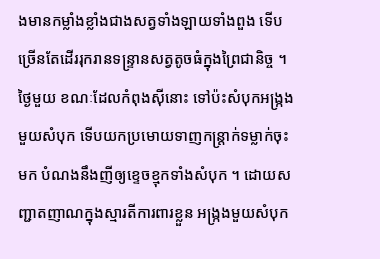ងមានកម្លាំងខ្លាំងជាងសត្វទាំងឡាយទាំងពួង ទើបច្រើនតែដើររុករានទន្រ្ទានសត្វតូចធំក្នុងព្រៃជានិច្ច ។ ថ្ងៃមួយ ខណៈដែលកំពុងស៊ីនោះ ទៅប៉ះសំបុកអង្រ្កងមួយសំបុក ទើបយកប្រមោយទាញកន្ត្រាក់ទម្លាក់ចុះមក បំណងនឹងញីឲ្យខ្ទេចខ្មុកទាំងសំបុក ។ ដោយសញ្ជាតញាណក្នុងស្មារតីការពារខ្លួន អង្រ្កងមួយសំបុក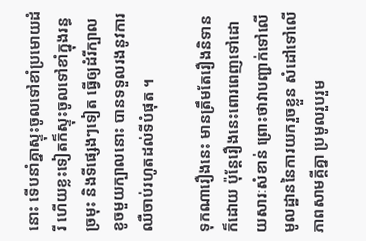នោះ ទើបនាំគ្នាស្ទុះចូលទៅខាំប្រមោយដំរី ហើយខ្លះទៀតក៏ស្ទុះចូលទៅខាំក្នុងរន្ធច្រមុះ និងទីផ្សេងៗទៀត ធ្វើឲ្យដំរីក្បាលខូចមួយក្បាលនោះ បានទទួលរងនូវការឈឺចាប់រហូតដល់ទីបំផុត ។

ទុកណារឿងនេះ មានត្រឹមតែរឿងនិទានក៏ដោយ ប៉ុន្តែរឿងនេះពោរពេញទៅដោយសារៈសំខាន់ ព្រោះថាវាបញ្ជាក់ទៅលើមូលដ្ឋាននៃការយករួចខ្លួន សំដៅទៅលើភាពសាមគ្គីគ្នា ប្រមូលរួបរួម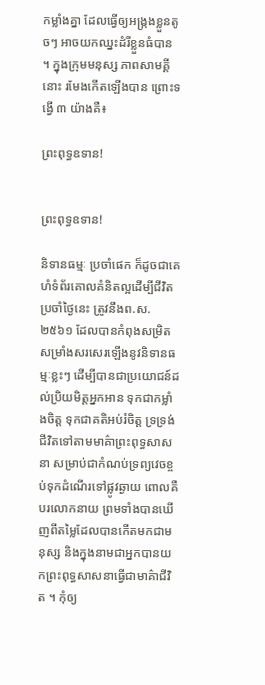កម្លាំងគ្នា ដែលធ្វើឲ្យអង្ក្រងខ្លួនតូចៗ អាចយកឈ្នះដំរីខ្លួនធំបាន ។ ក្នុងក្រុមមនុស្ស ភាពសាមគ្គីនោះ រមែងកើតឡើងបាន ព្រោះទង្វើ ៣ យ៉ាងគឺ៖

ព្រះពុទ្ធឧទាន!


ព្រះពុទ្ធឧទាន!

និទានធម្មៈ ប្រចាំផេក ក៏ដូចជាគេហំទំព័រគោលគំនិតល្អដើម្បីជីវិត ប្រចាំថ្ងៃនេះ ត្រូវនឹងព.ស.២៥៦១ ដែលបានកំពុងសម្រិតសម្រាំងសរសេរឡើងនូវនិទានធម្មៈខ្លះៗ ដើម្បីបានជាប្រយោជន៍ដល់ប្រិយមិត្តអ្នកអាន ទុកជាកម្លាំងចិត្ត ទុកជាគតិអប់រំចិត្ត ទ្រទ្រង់ជីវិតទៅតាមមាគ៌ាព្រះពុទ្ធសាសនា សម្រាប់ជាកំណប់ទ្រព្យវេចខ្ចប់ទុកដំណើរទៅផ្លូវឆ្ងាយ ពោលគឺបរលោកនាយ ព្រមទាំងបានឃើញពីតម្លៃដែលបានកើតមកជាមនុស្ស និងក្នុងនាមជាអ្នកបានយកព្រះពុទ្ធសាសនាធ្វើជាមាគ៌ាជីវិត ។ កុំឲ្យ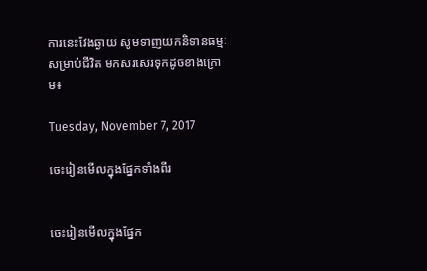ការនេះវែងឆ្ងាយ សូមទាញយកនិទានធម្មៈសម្រាប់ជីវិត មកសរសេរទុកដូចខាងក្រោម៖

Tuesday, November 7, 2017

ចេះរៀនមើលក្នុងផ្នែកទាំងពីរ


ចេះរៀនមើលក្នុងផ្នែក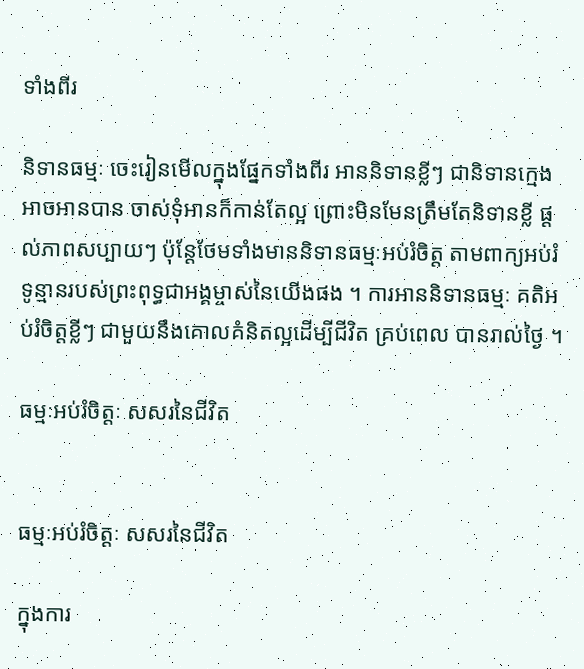ទាំងពីរ

និទានធម្មៈ ចេះរៀនមើលក្នុងផ្នែកទាំងពីរ អាននិទានខ្លីៗ ជានិទានក្មេងអាចអានបាន ចាស់ទុំអានក៏កាន់តែល្អ ព្រោះមិនមែនត្រឹមតែនិទានខ្លី ផ្ដល់ភាពសប្បាយៗ ប៉ុន្តែថែមទាំងមាននិទានធម្មៈអប់រំចិត្ត តាមពាក្យអប់រំទូន្មានរបស់ព្រះពុទ្ធជាអង្គម្ចាស់នៃយើងផង ។ ការអាននិទានធម្មៈ គតិអប់រំចិត្តខ្លីៗ ជាមួយនឹងគោលគំនិតល្អដើម្បីជីវិត គ្រប់ពេល បានរាល់ថ្ងៃ ។

ធម្មៈអប់រំចិត្តៈ សសរនៃជីវិត


ធម្មៈអប់រំចិត្តៈ សសរនៃជីវិត

ក្នុងការ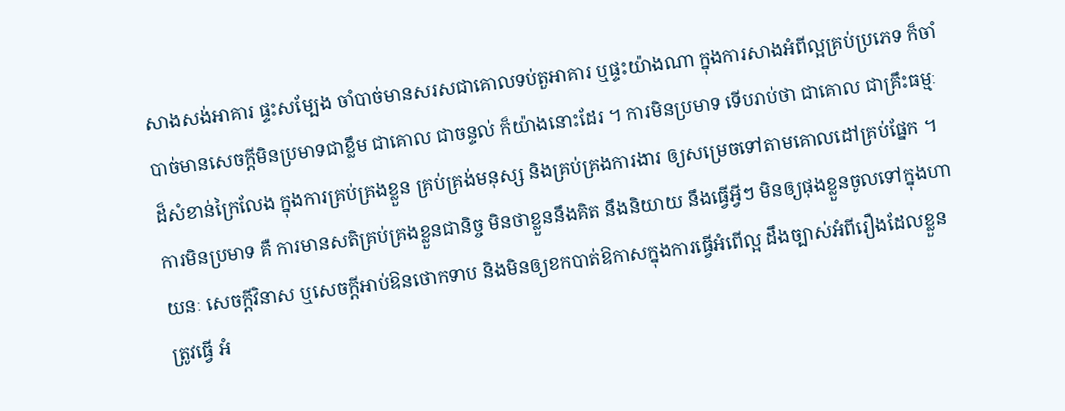សាងសង់អាគារ ផ្ទះសម្បែង ចាំបាច់មានសរសជាគោលទប់តួអាគារ ឬផ្ទះយ៉ាងណា ក្នុងការសាងអំពីល្អគ្រប់ប្រភេទ ក៏ចាំបាច់មានសេចក្ដីមិនប្រមាទជាខ្លឹម ជាគោល ជាចន្ទល់ ក៏យ៉ាងនោះដែរ ។ ការមិនប្រមាទ ទើបរាប់ថា ជាគោល ជាគ្រឹះធម្មៈដ៏សំខាន់ក្រៃលែង ក្នុងការគ្រប់គ្រងខ្លួន គ្រប់គ្រង់មនុស្ស និងគ្រប់គ្រងការងារ ឲ្យសម្រេចទៅតាមគោលដៅគ្រប់ផ្នែក ។ ការមិនប្រមាទ គឺ ការមានសតិគ្រប់គ្រងខ្លួនជានិច្ច មិនថាខ្លួននឹងគិត នឹងនិយាយ នឹងធ្វើអ្វីៗ មិនឲ្យផុងខ្លួនចូលទៅក្នុងហាយនៈ សេចក្ដីវិនាស ឬសេចក្ដីអាប់ឱនថោកទាប និងមិនឲ្យខកបាត់ឱកាសក្នុងការធ្វើអំពើល្អ ដឹងច្បាស់អំពីរឿងដែលខ្លួនត្រូវធ្វើ អំ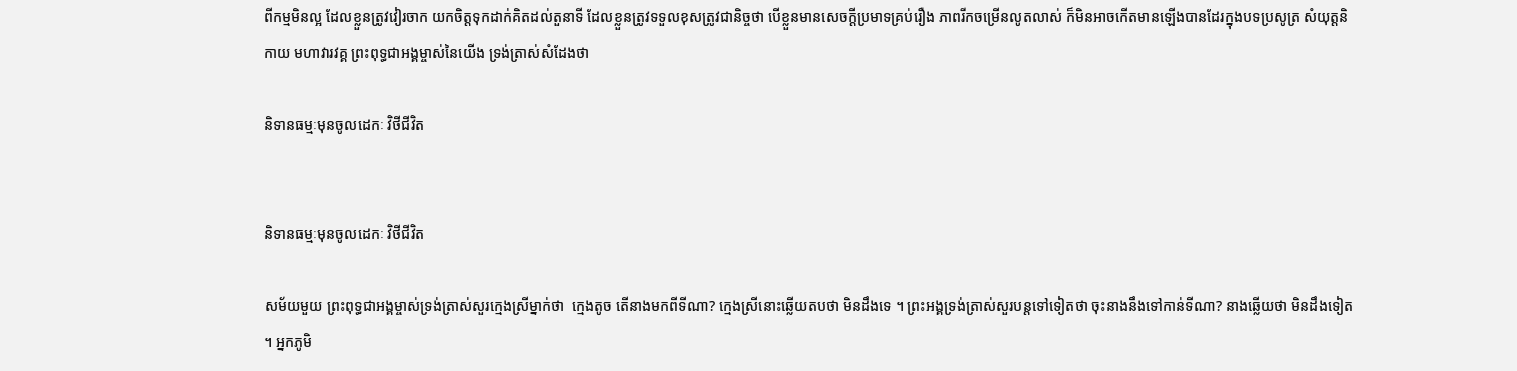ពីកម្មមិនល្អ ដែលខ្លួនត្រូវវៀរចាក យកចិត្តទុកដាក់គិតដល់តួនាទី ដែលខ្លួនត្រូវទទួលខុសត្រូវជានិច្ចថា បើខ្លួនមានសេចក្ដីប្រមាទគ្រប់រឿង ភាពរីកចម្រើនលូតលាស់ ក៏មិនអាចកើតមានឡើងបានដែរក្នុងបទប្រសូត្រ សំយុត្តនិកាយ មហាវារវគ្គ ព្រះពុទ្ធជាអង្គម្ចាស់នៃយើង ទ្រង់ត្រាស់សំដែងថា

និទានធម្មៈមុនចូលដេកៈ វិថីជីវិត


និទានធម្មៈមុនចូលដេកៈ វិថីជីវិត

សម័យមួយ ព្រះពុទ្ធជាអង្គម្ចាស់ទ្រង់ត្រាស់សួរក្មេងស្រីម្នាក់ថា  ក្មេងតូច តើនាងមកពីទីណា? ក្មេងស្រីនោះឆ្លើយតបថា មិនដឹងទេ ។ ព្រះអង្គទ្រង់ត្រាស់សួរបន្តទៅទៀតថា ចុះនាងនឹងទៅកាន់ទីណា? នាងឆ្លើយថា មិនដឹងទៀត ។ អ្នកភូមិ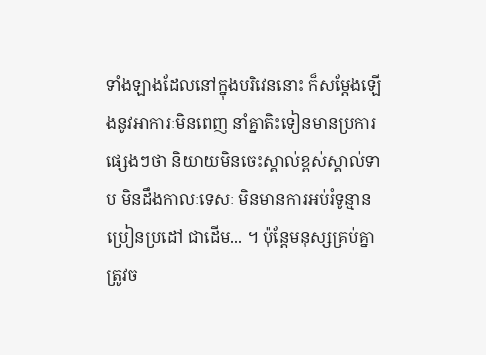ទាំងឡាងដែលនៅក្នុងបរិវេននោះ ក៏សម្ដែងឡើងនូវអាការៈមិនពេញ នាំគ្នាតិះទៀនមានប្រការផ្សេងៗថា និយាយមិនចេះស្គាល់ខ្ពស់ស្គាល់ទាប មិនដឹងកាលៈទេសៈ មិនមានការអប់រំទូន្មានប្រៀនប្រដៅ ជាដើម... ។ ប៉ុន្តែមនុស្សគ្រប់គ្នាត្រូវច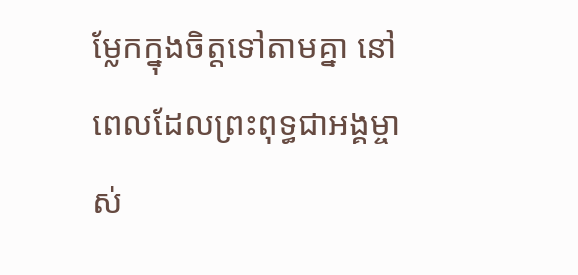ម្លែកក្នុងចិត្តទៅតាមគ្នា នៅពេលដែលព្រះពុទ្ធជាអង្គម្ចាស់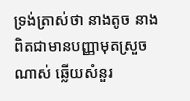ទ្រង់ត្រាស់ថា នាងតូច នាងពិតជាមានបញ្ញាមុតស្រួចណាស់ ឆ្លើយសំនួរ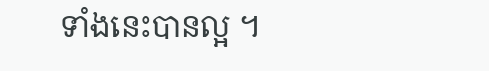ទាំងនេះបានល្អ ។